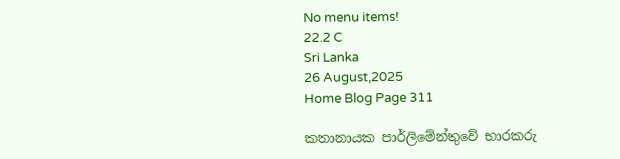No menu items!
22.2 C
Sri Lanka
26 August,2025
Home Blog Page 311

කතානායක පාර්ලිමේන්තුවේ භාරකරු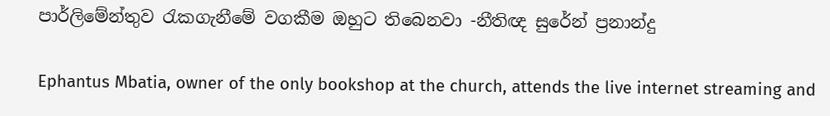පාර්ලිමේන්තුව රැකගැනීමේ වගකීම ඔහුට තිබෙනවා -නීතිඥ සුරේන් ප්‍රනාන්දු

Ephantus Mbatia, owner of the only bookshop at the church, attends the live internet streaming and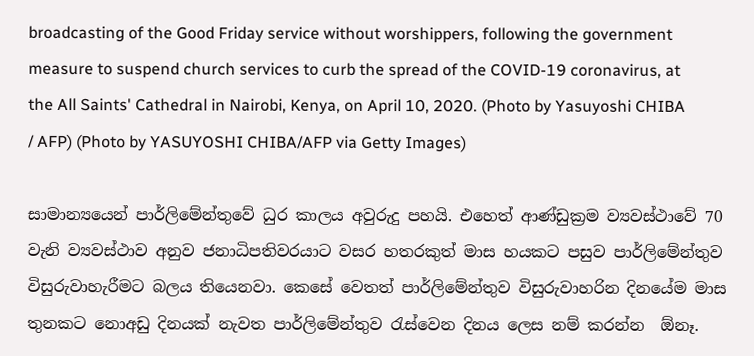broadcasting of the Good Friday service without worshippers, following the government measure to suspend church services to curb the spread of the COVID-19 coronavirus, at the All Saints' Cathedral in Nairobi, Kenya, on April 10, 2020. (Photo by Yasuyoshi CHIBA / AFP) (Photo by YASUYOSHI CHIBA/AFP via Getty Images)

සාමාන්‍යයෙන් පාර්ලිමේන්තුවේ ධුර කාලය අවුරුදු පහයි. එහෙත් ආණ්ඩුක්‍රම ව්‍යවස්ථාවේ 70 වැනි ව්‍යවස්ථාව අනුව ජනාධිපතිවරයාට වසර හතරකුත් මාස හයකට පසුව පාර්ලිමේන්තුව විසුරුවාහැරීමට බලය තියෙනවා. කෙසේ වෙතත් පාර්ලිමේන්තුව විසුරුවාහරින දිනයේම මාස තුනකට නොඅඩු දිනයක් නැවත පාර්ලිමේන්තුව රැස්වෙන දිනය ලෙස නම් කරන්න  ඕනෑ.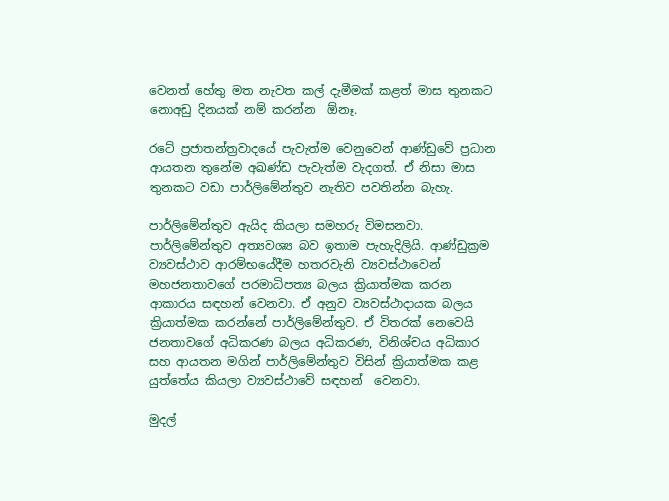වෙනත් හේතු මත නැවත කල් දැමීමක් කළත් මාස තුනකට නොඅඩු දිනයක් නම් කරන්න  ඕනෑ.

රටේ ප්‍රජාතන්ත්‍රවාදයේ පැවැත්ම වෙනුවෙන් ආණ්ඩුවේ ප්‍රධාන ආයතන තුනේම අඛණ්ඩ පැවැත්ම වැදගත්. ඒ නිසා මාස තුනකට වඩා පාර්ලිමේන්තුව නැතිව පවතින්න බැහැ.

පාර්ලිමේන්තුව ඇයිද කියලා සමහරු විමසනවා. පාර්ලිමේන්තුව අත්‍යවශ්‍ය බව ඉතාම පැහැදිලියි. ආණ්ඩුක්‍රම ව්‍යවස්ථාව ආරම්භයේදීම හතරවැනි ව්‍යවස්ථාවෙන් මහජනතාවගේ පරමාධිපත්‍ය බලය ක්‍රියාත්මක කරන ආකාරය සඳහන් වෙනවා. ඒ අනුව ව්‍යවස්ථාදායක බලය ක්‍රියාත්මක කරන්නේ පාර්ලිමේන්තුව. ඒ විතරක් නෙවෙයි ජනතාවගේ අධිකරණ බලය අධිකරණ, විනිශ්චය අධිකාර සහ ආයතන මගින් පාර්ලිමේන්තුව විසින් ක්‍රියාත්මක කළ යුත්තේය කියලා ව්‍යවස්ථාවේ සඳහන්  වෙනවා.

මුදල්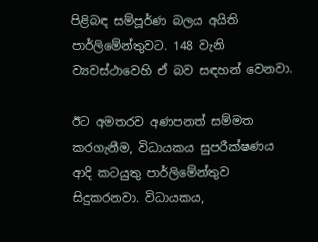පිළිබඳ සම්පූර්ණ බලය අයිති පාර්ලිමේන්තුවට. 148 වැනි ව්‍යවස්ථාවෙහි ඒ බව සඳහන් වෙනවා.

ඊට අමතරව අණපනත් සම්මත කරගැනීම, විධායකය සුපරීක්ෂණය ආදි කටයුතු පාර්ලිමේන්තුව සිදුකරනවා. විධායකය,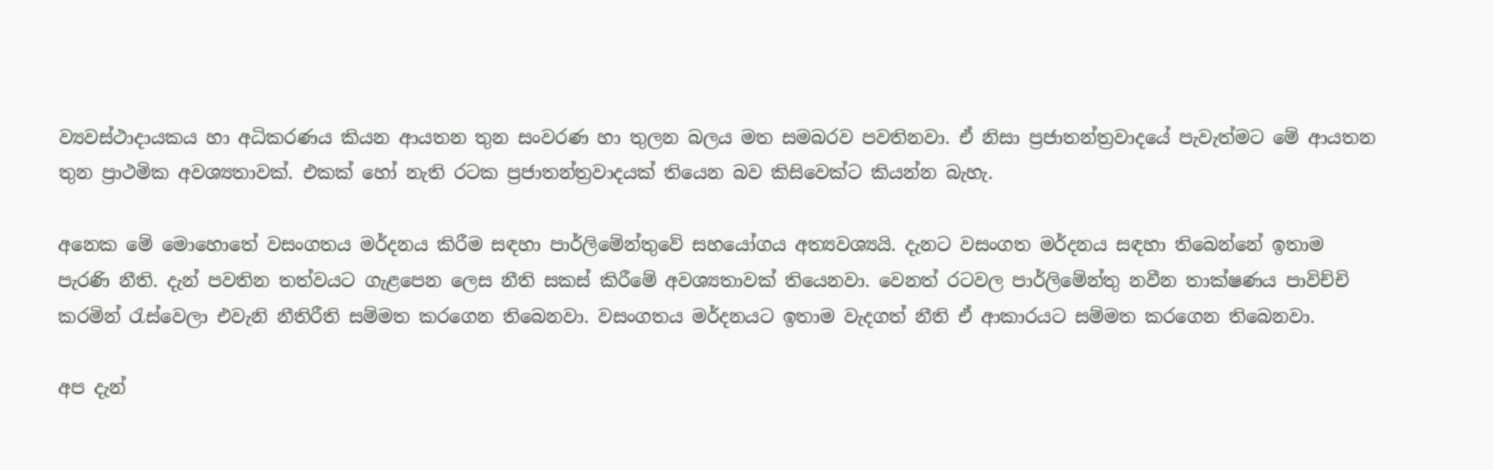ව්‍යවස්ථාදායකය හා අධිකරණය කියන ආයතන තුන සංවරණ හා තුලන බලය මත සමබරව පවතිනවා. ඒ නිසා ප්‍රජාතන්ත්‍රවාදයේ පැවැත්මට මේ ආයතන තුන ප්‍රාථමික අවශ්‍යතාවක්. එකක් හෝ නැති රටක ප්‍රජාතන්ත්‍රවාදයක් තියෙන බව කිසිවෙක්ට කියන්න බැහැ.

අනෙක මේ මොහොතේ වසංගතය මර්දනය කිරීම සඳහා පාර්ලිමේන්තුවේ සහයෝගය අත්‍යවශ්‍යයි. දැනට වසංගත මර්දනය සඳහා තිබෙන්නේ ඉතාම පැරණි නීති. දැන් පවතින තත්වයට ගැළපෙන ලෙස නීති සකස් කිරීමේ අවශ්‍යතාවක් තියෙනවා. වෙනත් රටවල පාර්ලිමේන්තු නවීන තාක්ෂණය පාවිච්චි කරමින් රැස්වෙලා එවැනි නීතිරීති සම්මත කරගෙන තිබෙනවා. වසංගතය මර්දනයට ඉතාම වැදගත් නීති ඒ ආකාරයට සම්මත කරගෙන තිබෙනවා.

අප දැන්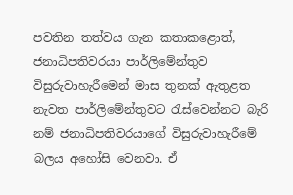පවතින තත්වය ගැන කතාකළොත්, ජනාධිපතිවරයා පාර්ලිමේන්තුව විසුරුවාහැරීමෙන් මාස තුනක් ඇතුළත නැවත පාර්ලිමේන්තුවට රැස්වෙන්නට බැරි නම් ජනාධිපතිවරයාගේ විසුරුවාහැරීමේ බලය අහෝසි වෙනවා. ඒ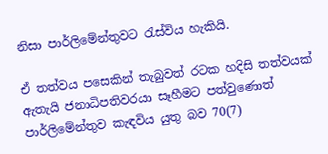නිසා පාර්ලිමේන්තුවට රැස්විය හැකියි.

ඒ තත්වය පසෙකින් තැබුවත් රටක හදිසි තත්වයක් ඇතැයි ජනාධිපතිවරයා සෑහීමට පත්වුණොත් පාර්ලිමේන්තුව කැඳවිය යුතු බව 70(7)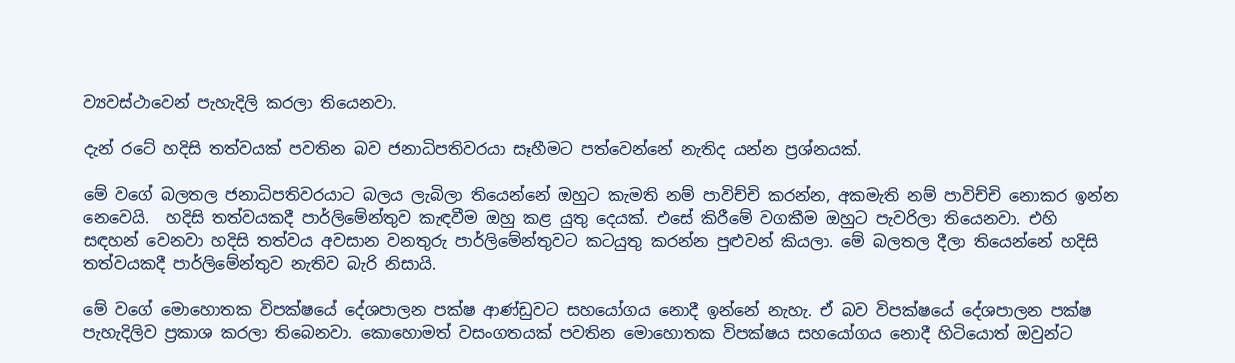ව්‍යවස්ථාවෙන් පැහැදිලි කරලා තියෙනවා.

දැන් රටේ හදිසි තත්වයක් පවතින බව ජනාධිපතිවරයා සෑහීමට පත්වෙන්නේ නැතිද යන්න ප්‍රශ්නයක්.

මේ වගේ බලතල ජනාධිපතිවරයාට බලය ලැබිලා තියෙන්නේ ඔහුට කැමති නම් පාවිච්චි කරන්න, අකමැති නම් පාවිච්චි නොකර ඉන්න නෙවෙයි.  හදිසි තත්වයකදී පාර්ලිමේන්තුව කැඳවීම ඔහු කළ යුතු දෙයක්. එසේ කිරීමේ වගකීම ඔහුට පැවරිලා තියෙනවා. එහි සඳහන් වෙනවා හදිසි තත්වය අවසාන වනතුරු පාර්ලිමේන්තුවට කටයුතු කරන්න පුළුවන් කියලා. මේ බලතල දීලා තියෙන්නේ හදිසි තත්වයකදී පාර්ලිමේන්තුව නැතිව බැරි නිසායි.

මේ වගේ මොහොතක විපක්ෂයේ දේශපාලන පක්ෂ ආණ්ඩුවට සහයෝගය නොදී ඉන්නේ නැහැ. ඒ බව විපක්ෂයේ දේශපාලන පක්ෂ පැහැදිලිව ප්‍රකාශ කරලා තිබෙනවා. කොහොමත් වසංගතයක් පවතින මොහොතක විපක්ෂය සහයෝගය නොදී හිටියොත් ඔවුන්ට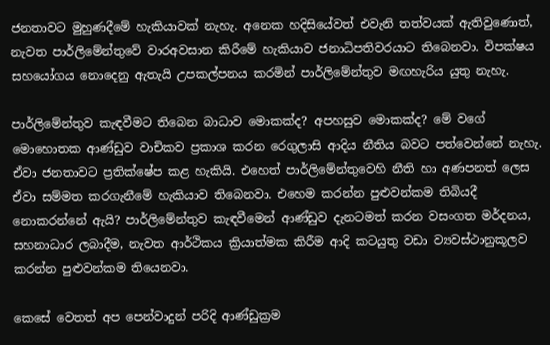ජනතාවට මුහුණදීමේ හැකියාවක් නැහැ. අනෙක හදිසියේවත් එවැනි තත්වයක් ඇතිවුණොත්, නැවත පාර්ලිමේන්තුවේ වාරඅවසාන කිරීමේ හැකියාව ජනාධිපතිවරයාට තිබෙනවා. විපක්ෂය සහයෝගය නොදෙනු ඇතැයි උපකල්පනය කරමින් පාර්ලිමේන්තුව මඟහැරිය යුතු නැහැ.

පාර්ලිමේන්තුව කැඳවීමට තිබෙන බාධාව මොකක්ද? අපහසුව මොකක්ද? මේ වගේ මොහොතක ආණ්ඩුව වාචිකව ප්‍රකාශ කරන රෙගුලාසි ආදිය නීතිය බවට පත්වෙන්නේ නැහැ. ඒවා ජනතාවට ප්‍රතික්ෂේප කළ හැකියි. එහෙත් පාර්ලිමේන්තුවෙහි නීති හා අණපනත් ලෙස ඒවා සම්මත කරගැනීමේ හැකියාව තිබෙනවා. එහෙම කරන්න පුළුවන්කම තිබියදී නොකරන්නේ ඇයි? පාර්ලිමේන්තුව කැඳවීමෙන් ආණ්ඩුව දැනටමත් කරන වසංගත මර්දනය, සහනාධාර ලබාදීම, නැවත ආර්ථිකය ක්‍රියාත්මක කිරීම ආදි කටයුතු වඩා ව්‍යවස්ථානුකූලව කරන්න පුළුවන්කම තියෙනවා.

කෙසේ වෙතත් අප පෙන්වාදුන් පරිදි ආණ්ඩුක්‍රම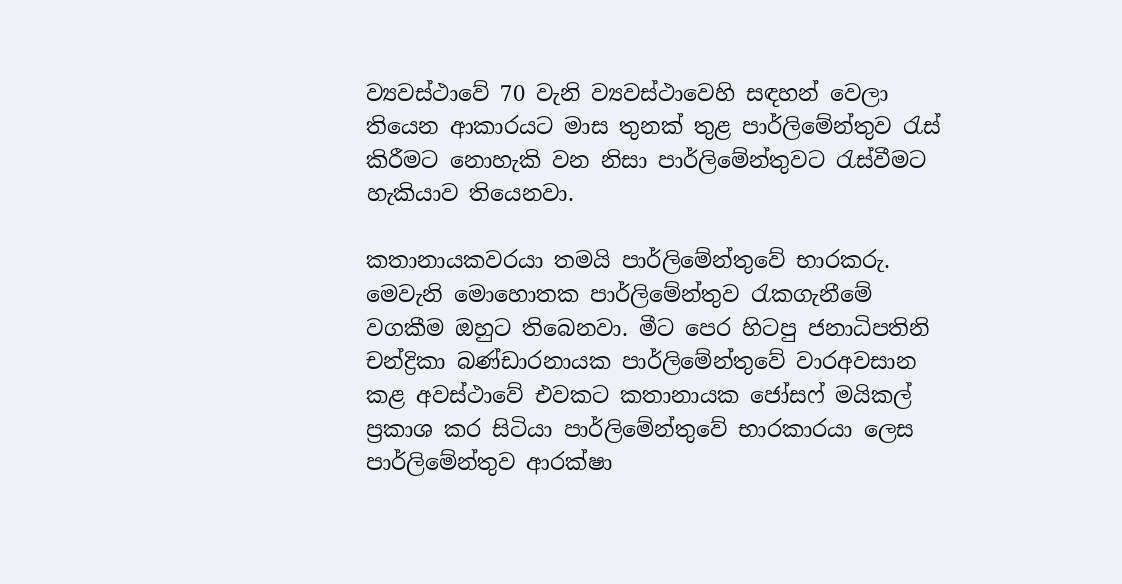ව්‍යවස්ථාවේ 70 වැනි ව්‍යවස්ථාවෙහි සඳහන් වෙලා තියෙන ආකාරයට මාස තුනක් තුළ පාර්ලිමේන්තුව රැස් කිරීමට නොහැකි වන නිසා පාර්ලිමේන්තුවට රැස්වීමට හැකියාව තියෙනවා.

කතානායකවරයා තමයි පාර්ලිමේන්තුවේ භාරකරු. මෙවැනි මොහොතක පාර්ලිමේන්තුව රැකගැනීමේ වගකීම ඔහුට තිබෙනවා. මීට පෙර හිටපු ජනාධිපතිනි චන්ද්‍රිකා බණ්ඩාරනායක පාර්ලිමේන්තුවේ වාරඅවසාන කළ අවස්ථාවේ එවකට කතානායක ජෝසෆ් මයිකල් ප්‍රකාශ කර සිටියා පාර්ලිමේන්තුවේ භාරකාරයා ලෙස පාර්ලිමේන්තුව ආරක්ෂා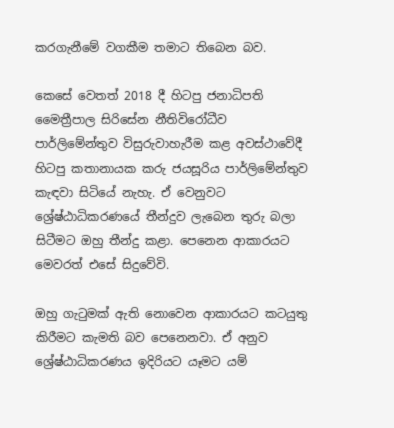කරගැනීමේ වගකීම තමාට තිබෙන බව.

කෙසේ වෙතත් 2018 දී හිටපු ජනාධිපති මෛත්‍රීපාල සිරිසේන නීතිවිරෝධීව පාර්ලිමේන්තුව විසුරුවාහැරීම කළ අවස්ථාවේදී හිටපු කතානායක කරු ජයසූරිය පාර්ලිමේන්තුව කැඳවා සිටියේ නැහැ. ඒ වෙනුවට ශ්‍රේෂ්ඨාධිකරණයේ තීන්දුව ලැබෙන තුරු බලා සිටීමට ඔහු තීන්දු කළා. පෙනෙන ආකාරයට මෙවරත් එසේ සිදුවේවි.

ඔහු ගැටුමක් ඇති නොවෙන ආකාරයට කටයුතු කිරීමට කැමති බව පෙනෙනවා. ඒ අනුව ශ්‍රේෂ්ඨාධිකරණය ඉදිරියට යෑමට යම්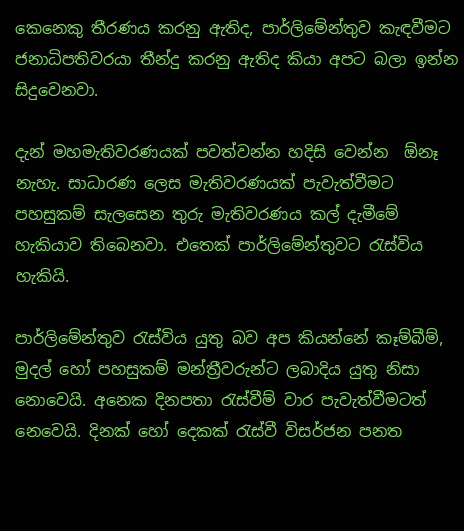කෙනෙකු තීරණය කරනු ඇතිද, පාර්ලිමේන්තුව කැඳවීමට ජනාධිපතිවරයා තීන්දු කරනු ඇතිද කියා අපට බලා ඉන්න සිදුවෙනවා.

දැන් මහමැතිවරණයක් පවත්වන්න හදිසි වෙන්න  ඕනෑ නැහැ. සාධාරණ ලෙස මැතිවරණයක් පැවැත්වීමට පහසුකම් සැලසෙන තුරු මැතිවරණය කල් දැමීමේ හැකියාව තිබෙනවා. එතෙක් පාර්ලිමේන්තුවට රැස්විය හැකියි.

පාර්ලිමේන්තුව රැස්විය යුතු බව අප කියන්නේ කෑම්බීම්, මුදල් හෝ පහසුකම් මන්ත්‍රීවරුන්ට ලබාදිය යුතු නිසා නොවෙයි. අනෙක දිනපතා රැස්වීම් වාර පැවැත්වීමටත් නෙවෙයි. දිනක් හෝ දෙකක් රැස්වී විසර්ජන පනත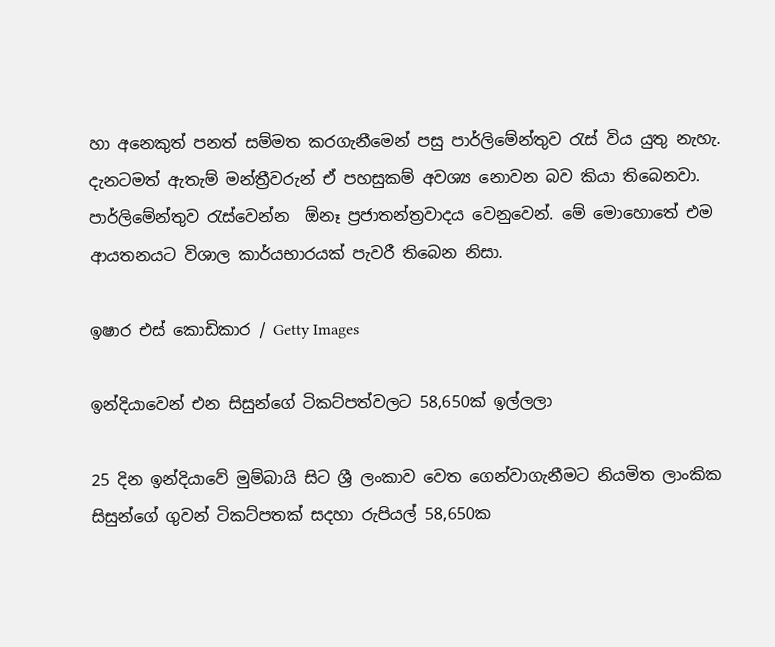හා අනෙකුත් පනත් සම්මත කරගැනීමෙන් පසු පාර්ලිමේන්තුව රැස් විය යුතු නැහැ. දැනටමත් ඇතැම් මන්ත්‍රීවරුන් ඒ පහසුකම් අවශ්‍ය නොවන බව කියා තිබෙනවා. පාර්ලිමේන්තුව රැස්වෙන්න  ඕනෑ ප්‍රජාතන්ත්‍රවාදය වෙනුවෙන්. මේ මොහොතේ එම ආයතනයට විශාල කාර්යභාරයක් පැවරී තිබෙන නිසා.

ඉෂාර එස් කොඩිකාර / Getty Images

ඉන්දියාවෙන් එන සිසුන්ගේ ටිකට්පත්වලට 58,650ක් ඉල්ලලා

25 දින ඉන්දියාවේ මුම්බායි සිට ශ්‍රී ලංකාව වෙත ගෙන්වාගැනීමට නියමිත ලාංකික සිසුන්ගේ ගුවන් ටිකට්පතක් සදහා රුපියල් 58,650ක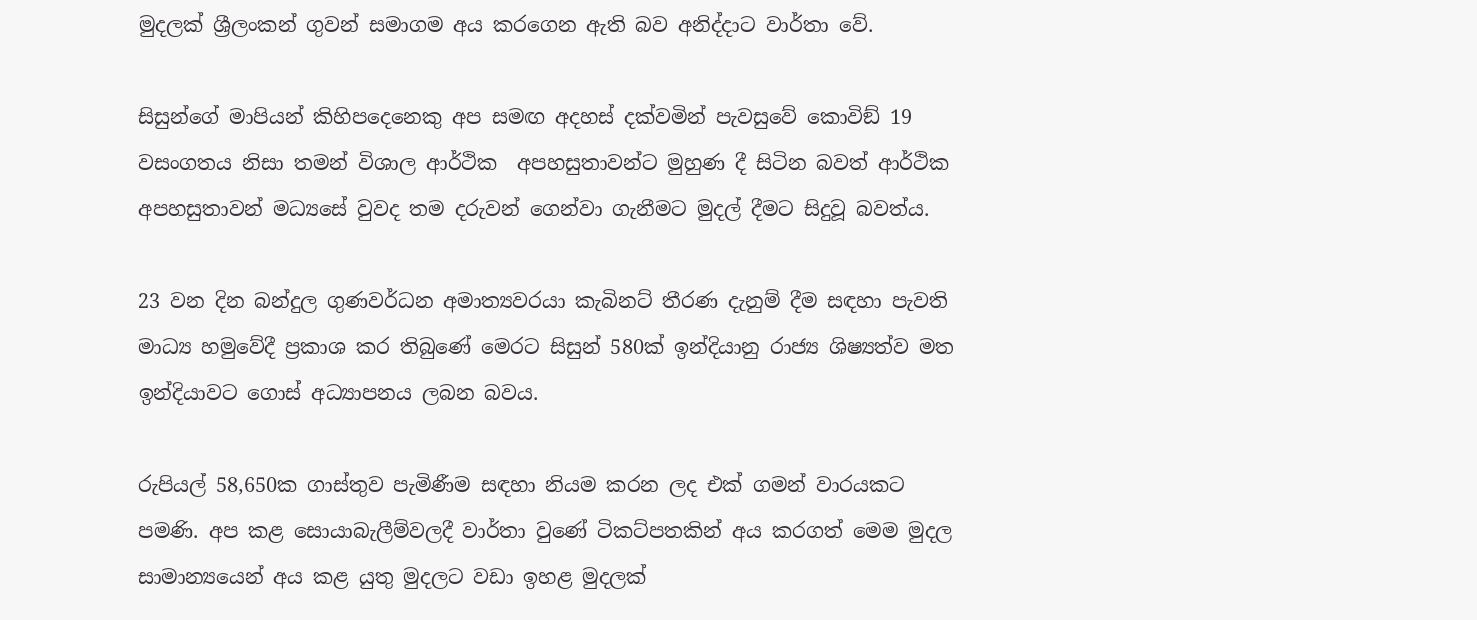මුදලක් ශ්‍රීලංකන් ගුවන් සමාගම අය කරගෙන ඇති බව අනිද්දාට වාර්තා වේ.

සිසුන්ගේ මාපියන් කිහිපදෙනෙකු අප සමඟ අදහස් දක්වමින් පැවසුවේ කොවිඞ් 19 වසංගතය නිසා තමන් විශාල ආර්ථික  අපහසුතාවන්ට මුහුණ දී සිටින බවත් ආර්ථික අපහසුතාවන් මධ්‍යසේ වුවද තම දරුවන් ගෙන්වා ගැනීමට මුදල් දීමට සිදුවූ බවත්ය.

23 වන දින බන්දුල ගුණවර්ධන අමාත්‍යවරයා කැබිනට් තීරණ දැනුම් දීම සඳහා පැවති මාධ්‍ය හමුවේදී ප්‍රකාශ කර තිබුණේ මෙරට සිසුන් 580ක් ඉන්දියානු රාජ්‍ය ශිෂ්‍යත්ව මත ඉන්දියාවට ගොස් අධ්‍යාපනය ලබන බවය.

රුපියල් 58,650ක ගාස්තුව පැමිණීම සඳහා නියම කරන ලද එක් ගමන් වාරයකට පමණි. අප කළ සොයාබැලීම්වලදී වාර්තා වුණේ ටිකට්පතකින් අය කරගත් මෙම මුදල සාමාන්‍යයෙන් අය කළ යුතු මුදලට වඩා ඉහළ මුදලක්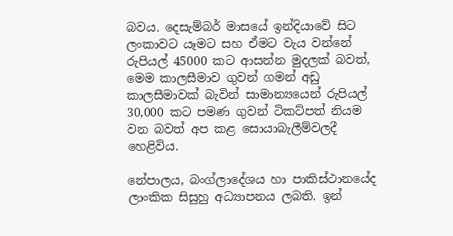බවය. දෙසැම්බර් මාසයේ ඉන්දියාවේ සිට ලංකාවට යෑමට සහ ඒමට වැය වන්නේ රුපියල් 45000 කට ආසන්න මුදලක් බවත්, මෙම කාලසීමාව ගුවන් ගමන් අඩු කාලසීමාවක් බැවින් සාමාන්‍යයෙන් රුපියල් 30,000 කට පමණ ගුවන් ටිකට්පත් නියම වන බවත් අප කළ සොයාබැලීම්වලදී හෙළිවිය.

නේපාලය, බංග්ලාදේශය හා පාකිස්ථානයේද ලාංකික සිසුහු අධ්‍යාපනය ලබති. ඉන්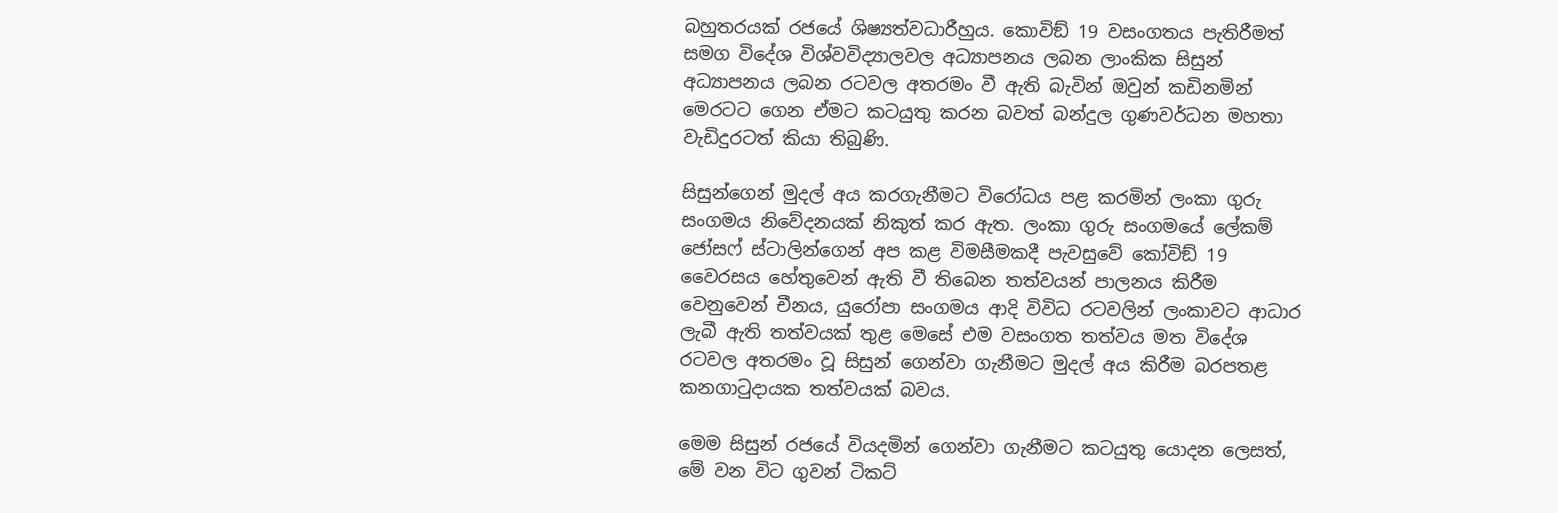බහුතරයක් රජයේ ශිෂ්‍යත්වධාරීහුය. කොවිඞ් 19 වසංගතය පැතිරීමත් සමග විදේශ විශ්වවිද්‍යාලවල අධ්‍යාපනය ලබන ලාංකික සිසුන් අධ්‍යාපනය ලබන රටවල අතරමං වී ඇති බැවින් ඔවුන් කඩිනමින් මෙරටට ගෙන ඒමට කටයුතු කරන බවත් බන්දුල ගුණවර්ධන මහතා වැඩිදුරටත් කියා තිබුණි.

සිසුන්ගෙන් මුදල් අය කරගැනීමට විරෝධය පළ කරමින් ලංකා ගුරු සංගමය නිවේදනයක් නිකුත් කර ඇත. ලංකා ගුරු සංගමයේ ලේකම් ජෝසෆ් ස්ටාලින්ගෙන් අප කළ විමසීමකදී පැවසුවේ කෝවිඞ් 19 වෛරසය හේතුවෙන් ඇති වී තිබෙන තත්වයන් පාලනය කිරීම වෙනුවෙන් චීනය, යුරෝපා සංගමය ආදි විවිධ රටවලින් ලංකාවට ආධාර ලැබී ඇති තත්වයක් තුළ මෙසේ එම වසංගත තත්වය මත විදේශ රටවල අතරමං වූ සිසුන් ගෙන්වා ගැනීමට මුදල් අය කිරීම බරපතළ කනගාටුදායක තත්වයක් බවය.

මෙම සිසුන් රජයේ වියදමින් ගෙන්වා ගැනීමට කටයුතු යොදන ලෙසත්, මේ වන විට ගුවන් ටිකට්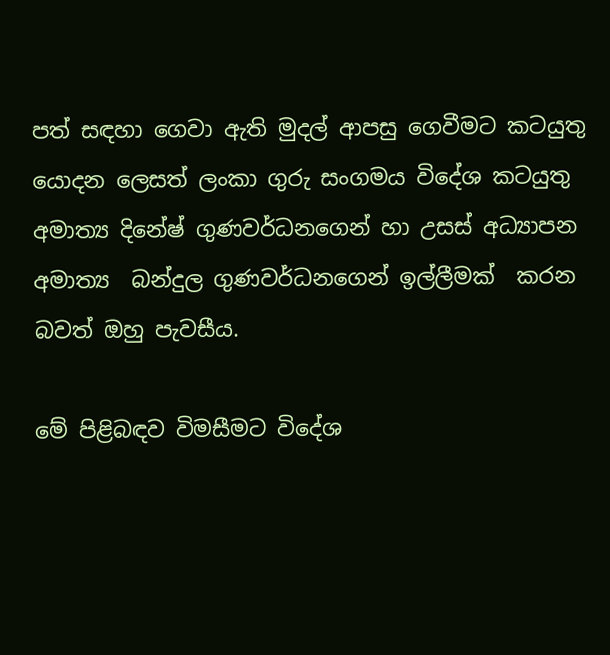පත් සඳහා ගෙවා ඇති මුදල් ආපසු ගෙවීමට කටයුතු යොදන ලෙසත් ලංකා ගුරු සංගමය විදේශ කටයුතු අමාත්‍ය දිනේෂ් ගුණවර්ධනගෙන් හා උසස් අධ්‍යාපන අමාත්‍ය  බන්දුල ගුණවර්ධනගෙන් ඉල්ලීමක්  කරන බවත් ඔහු පැවසීය.

මේ පිළිබඳව විමසීමට විදේශ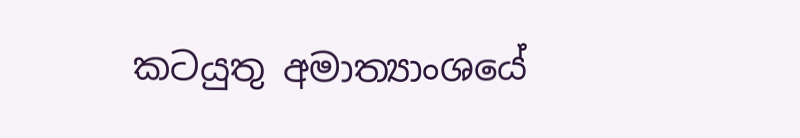කටයුතු අමාත්‍යාංශයේ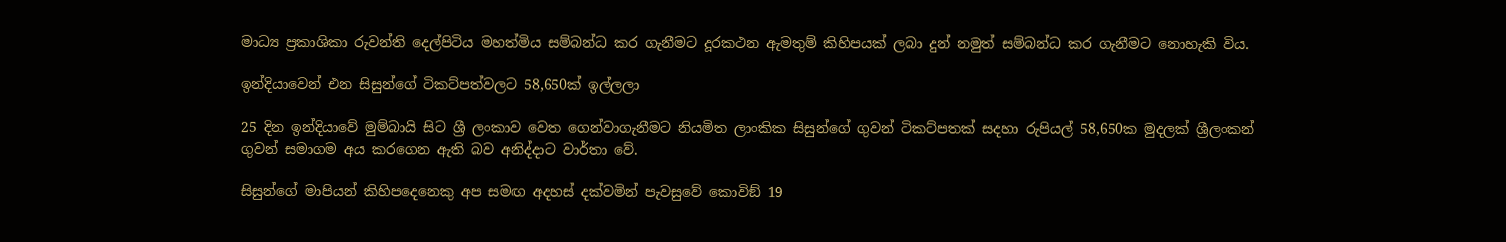මාධ්‍ය ප්‍රකාශිකා රුවන්ති දෙල්පිටිය මහත්මිය සම්බන්ධ කර ගැනීමට දූරකථන ඇමතුම් කිහිපයක් ලබා දුන් නමුත් සම්බන්ධ කර ගැනීමට නොහැකි විය.

ඉන්දියාවෙන් එන සිසුන්ගේ ටිකට්පත්වලට 58,650ක් ඉල්ලලා

25 දින ඉන්දියාවේ මුම්බායි සිට ශ්‍රී ලංකාව වෙත ගෙන්වාගැනීමට නියමිත ලාංකික සිසුන්ගේ ගුවන් ටිකට්පතක් සදහා රුපියල් 58,650ක මුදලක් ශ්‍රීලංකන් ගුවන් සමාගම අය කරගෙන ඇති බව අනිද්දාට වාර්තා වේ.

සිසුන්ගේ මාපියන් කිහිපදෙනෙකු අප සමඟ අදහස් දක්වමින් පැවසුවේ කොවිඞ් 19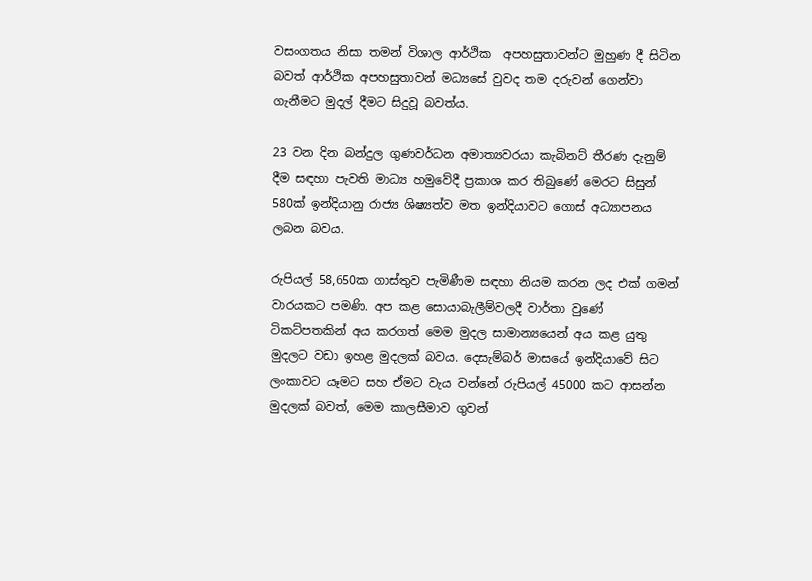වසංගතය නිසා තමන් විශාල ආර්ථික  අපහසුතාවන්ට මුහුණ දී සිටින බවත් ආර්ථික අපහසුතාවන් මධ්‍යසේ වුවද තම දරුවන් ගෙන්වා ගැනීමට මුදල් දීමට සිදුවූ බවත්ය.

23 වන දින බන්දුල ගුණවර්ධන අමාත්‍යවරයා කැබිනට් තීරණ දැනුම් දීම සඳහා පැවති මාධ්‍ය හමුවේදී ප්‍රකාශ කර තිබුණේ මෙරට සිසුන් 580ක් ඉන්දියානු රාජ්‍ය ශිෂ්‍යත්ව මත ඉන්දියාවට ගොස් අධ්‍යාපනය ලබන බවය.

රුපියල් 58,650ක ගාස්තුව පැමිණීම සඳහා නියම කරන ලද එක් ගමන් වාරයකට පමණි. අප කළ සොයාබැලීම්වලදී වාර්තා වුණේ ටිකට්පතකින් අය කරගත් මෙම මුදල සාමාන්‍යයෙන් අය කළ යුතු මුදලට වඩා ඉහළ මුදලක් බවය. දෙසැම්බර් මාසයේ ඉන්දියාවේ සිට ලංකාවට යෑමට සහ ඒමට වැය වන්නේ රුපියල් 45000 කට ආසන්න මුදලක් බවත්, මෙම කාලසීමාව ගුවන්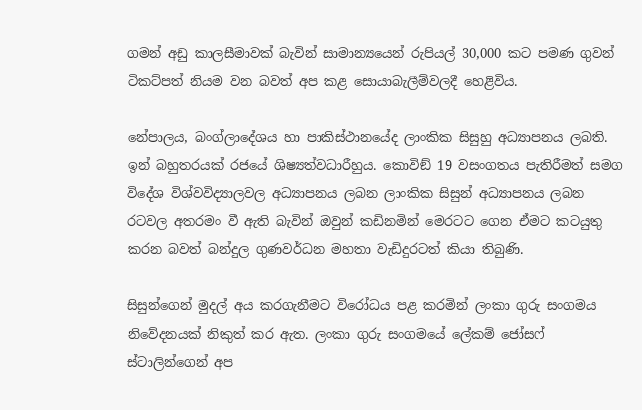ගමන් අඩු කාලසීමාවක් බැවින් සාමාන්‍යයෙන් රුපියල් 30,000 කට පමණ ගුවන් ටිකට්පත් නියම වන බවත් අප කළ සොයාබැලීම්වලදී හෙළිවිය.

නේපාලය, බංග්ලාදේශය හා පාකිස්ථානයේද ලාංකික සිසුහු අධ්‍යාපනය ලබති. ඉන් බහුතරයක් රජයේ ශිෂ්‍යත්වධාරීහුය. කොවිඞ් 19 වසංගතය පැතිරීමත් සමග විදේශ විශ්වවිද්‍යාලවල අධ්‍යාපනය ලබන ලාංකික සිසුන් අධ්‍යාපනය ලබන රටවල අතරමං වී ඇති බැවින් ඔවුන් කඩිනමින් මෙරටට ගෙන ඒමට කටයුතු කරන බවත් බන්දුල ගුණවර්ධන මහතා වැඩිදුරටත් කියා තිබුණි.

සිසුන්ගෙන් මුදල් අය කරගැනීමට විරෝධය පළ කරමින් ලංකා ගුරු සංගමය නිවේදනයක් නිකුත් කර ඇත. ලංකා ගුරු සංගමයේ ලේකම් ජෝසෆ් ස්ටාලින්ගෙන් අප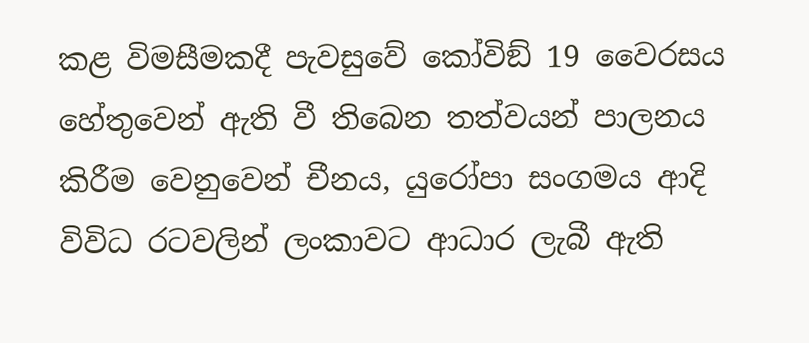කළ විමසීමකදී පැවසුවේ කෝවිඞ් 19 වෛරසය හේතුවෙන් ඇති වී තිබෙන තත්වයන් පාලනය කිරීම වෙනුවෙන් චීනය, යුරෝපා සංගමය ආදි විවිධ රටවලින් ලංකාවට ආධාර ලැබී ඇති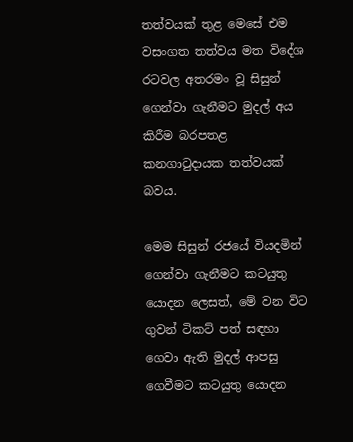තත්වයක් තුළ මෙසේ එම වසංගත තත්වය මත විදේශ රටවල අතරමං වූ සිසුන් ගෙන්වා ගැනීමට මුදල් අය කිරීම බරපතළ කනගාටුදායක තත්වයක් බවය.

මෙම සිසුන් රජයේ වියදමින් ගෙන්වා ගැනීමට කටයුතු යොදන ලෙසත්, මේ වන විට ගුවන් ටිකට් පත් සඳහා ගෙවා ඇති මුදල් ආපසු ගෙවීමට කටයුතු යොදන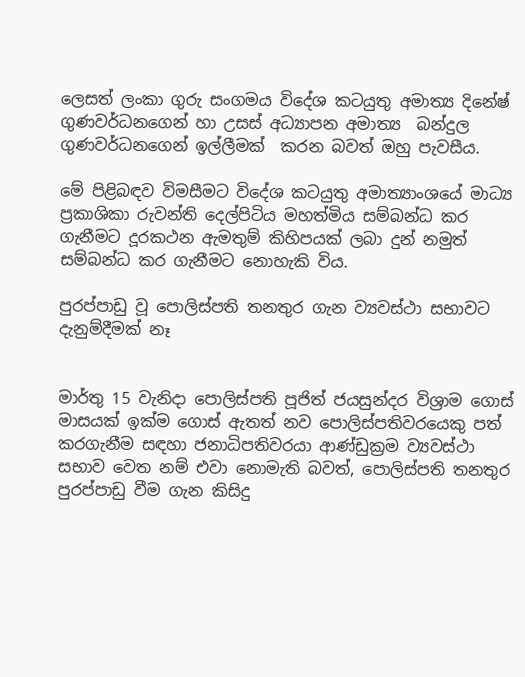ලෙසත් ලංකා ගුරු සංගමය විදේශ කටයුතු අමාත්‍ය දිනේෂ් ගුණවර්ධනගෙන් හා උසස් අධ්‍යාපන අමාත්‍ය  බන්දුල ගුණවර්ධනගෙන් ඉල්ලීමක්  කරන බවත් ඔහු පැවසීය.

මේ පිළිබඳව විමසීමට විදේශ කටයුතු අමාත්‍යාංශයේ මාධ්‍ය ප්‍රකාශිකා රුවන්ති දෙල්පිටිය මහත්මිය සම්බන්ධ කර ගැනීමට දූරකථන ඇමතුම් කිහිපයක් ලබා දුන් නමුත් සම්බන්ධ කර ගැනීමට නොහැකි විය.

පුරප්පාඩු වූ පොලිස්පති තනතුර ගැන ව්‍යවස්ථා සභාවට දැනුම්දීමක් නෑ


මාර්තු 15 වැනිදා පොලිස්පති පූජිත් ජයසුන්දර විශ්‍රාම ගොස් මාසයක් ඉක්ම ගොස් ඇතත් නව පොලිස්පතිවරයෙකු පත් කරගැනීම සඳහා ජනාධිපතිවරයා ආණ්ඩුක්‍රම ව්‍යවස්ථා සභාව වෙත නම් එවා නොමැති බවත්, පොලිස්පති තනතුර පුරප්පාඩු වීම ගැන කිසිදු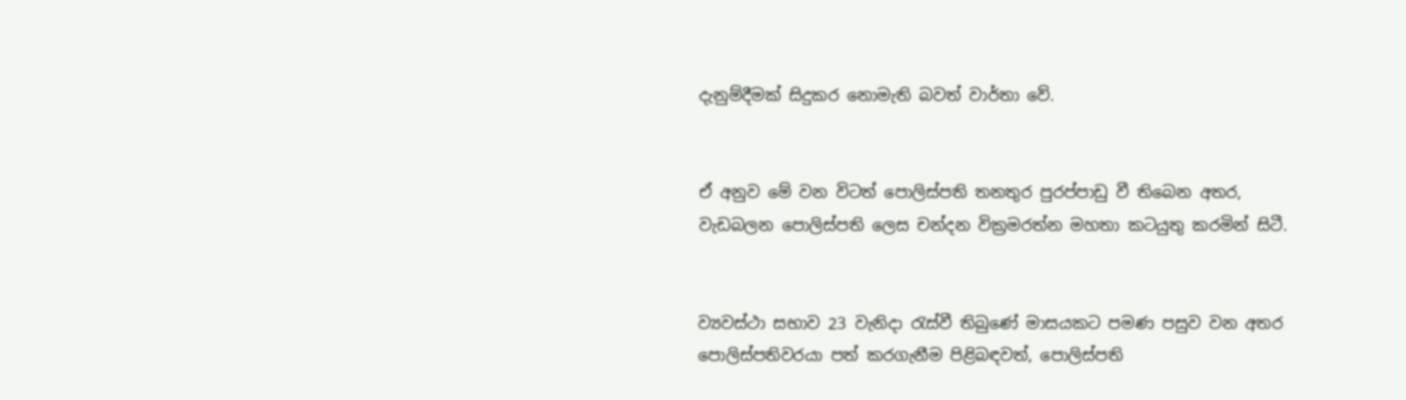දැනුම්දීමක් සිදුකර නොමැති බවත් වාර්තා වේ.


ඒ අනුව මේ වන විටත් පොලිස්පති තනතුර පුරප්පාඩු වී තිබෙන අතර, වැඩබලන පොලිස්පති ලෙස චන්දන වික්‍රමරත්න මහතා කටයුතු කරමින් සිටී.


ව්‍යවස්ථා සභාව 23 වැනිදා රැස්වී තිබුණේ මාසයකට පමණ පසුව වන අතර පොලිස්පතිවරයා පත් කරගැනීම පිළිබඳවත්, පොලිස්පති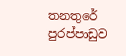තනතුරේ පුරප්පාඩුව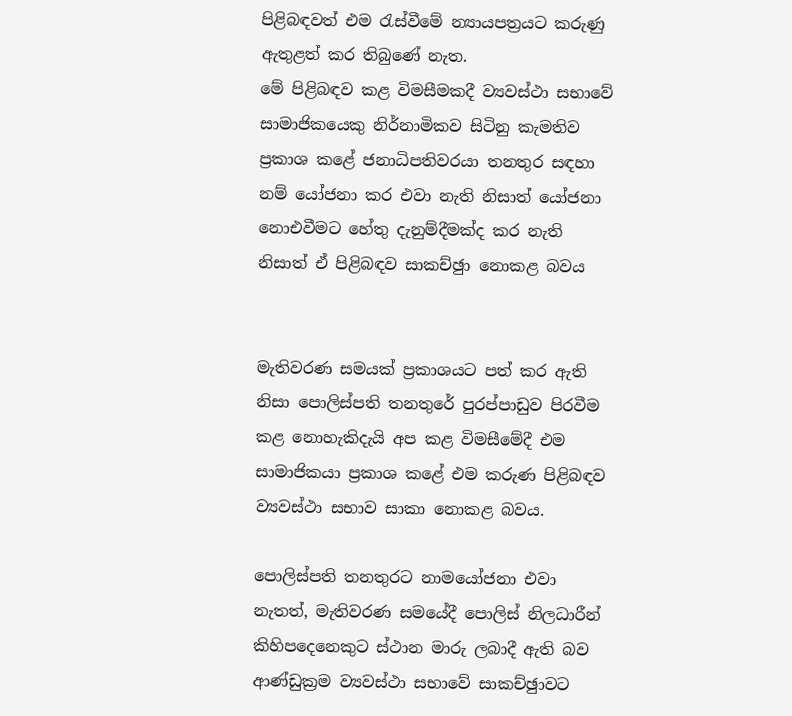පිළිබඳවත් එම රැස්වීමේ න්‍යායපත්‍රයට කරුණු ඇතුළත් කර තිබුණේ නැත.
මේ පිළිබඳව කළ විමසීමකදී ව්‍යවස්ථා සභාවේ සාමාජිකයෙකු නිර්නාමිකව සිටිනු කැමතිව ප්‍රකාශ කළේ ජනාධිපතිවරයා තනතුර සඳහා නම් යෝජනා කර එවා නැති නිසාත් යෝජනා නොඑවීමට හේතු දැනුම්දීමක්ද කර නැති නිසාත් ඒ පිළිබඳව සාකච්ඡුා නොකළ බවය


මැතිවරණ සමයක් ප්‍රකාශයට පත් කර ඇති නිසා පොලිස්පති තනතුරේ පුරප්පාඩුව පිරවීම කළ නොහැකිදැයි අප කළ විමසීමේදී එම සාමාජිකයා ප්‍රකාශ කළේ එම කරුණ පිළිබඳව ව්‍යවස්ථා සභාව සාකා නොකළ බවය.

පොලිස්පති තනතුරට නාමයෝජනා එවා නැතත්, මැතිවරණ සමයේදී පොලිස් නිලධාරීන් කිහිපදෙනෙකුට ස්ථාන මාරු ලබාදී ඇති බව ආණ්ඩුක්‍රම ව්‍යවස්ථා සභාවේ සාකච්ඡුාවට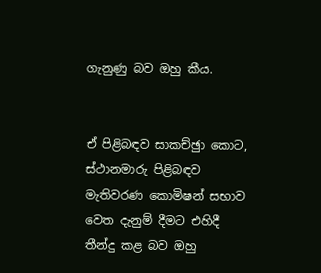ගැනුණු බව ඔහු කීය.


ඒ පිළිබඳව සාකච්ඡුා කොට, ස්ථානමාරු පිළිබඳව මැතිවරණ කොමිෂන් සභාව වෙත දැනුම් දීමට එහිදී තීන්දු කළ බව ඔහු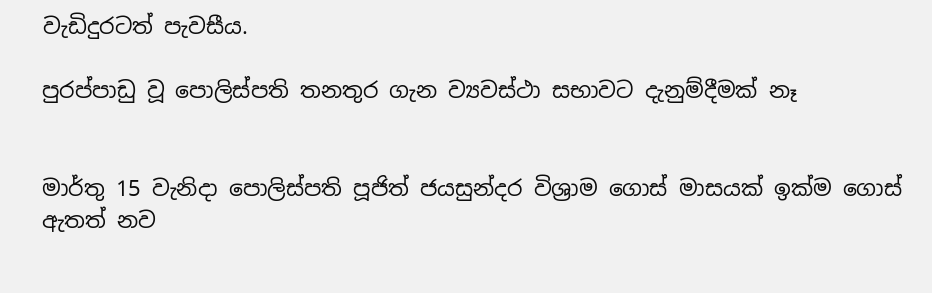වැඩිදුරටත් පැවසීය.

පුරප්පාඩු වූ පොලිස්පති තනතුර ගැන ව්‍යවස්ථා සභාවට දැනුම්දීමක් නෑ


මාර්තු 15 වැනිදා පොලිස්පති පූජිත් ජයසුන්දර විශ්‍රාම ගොස් මාසයක් ඉක්ම ගොස් ඇතත් නව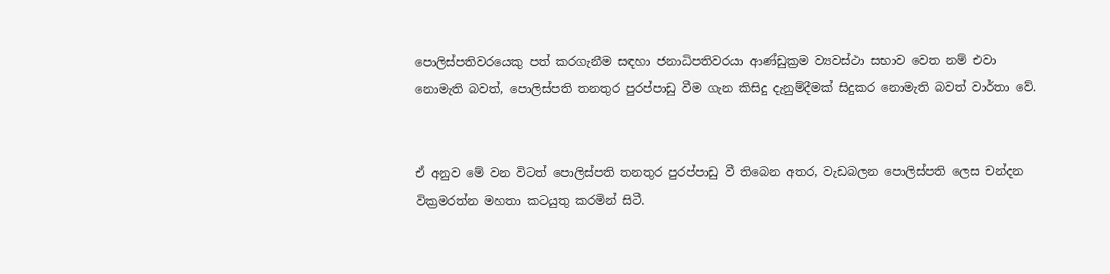පොලිස්පතිවරයෙකු පත් කරගැනීම සඳහා ජනාධිපතිවරයා ආණ්ඩුක්‍රම ව්‍යවස්ථා සභාව වෙත නම් එවා නොමැති බවත්, පොලිස්පති තනතුර පුරප්පාඩු වීම ගැන කිසිදු දැනුම්දීමක් සිදුකර නොමැති බවත් වාර්තා වේ.


ඒ අනුව මේ වන විටත් පොලිස්පති තනතුර පුරප්පාඩු වී තිබෙන අතර, වැඩබලන පොලිස්පති ලෙස චන්දන වික්‍රමරත්න මහතා කටයුතු කරමින් සිටී.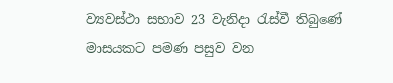ව්‍යවස්ථා සභාව 23 වැනිදා රැස්වී තිබුණේ මාසයකට පමණ පසුව වන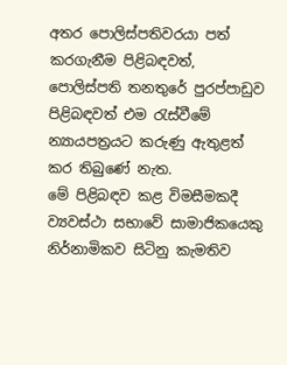අතර පොලිස්පතිවරයා පත් කරගැනීම පිළිබඳවත්, පොලිස්පති තනතුරේ පුරප්පාඩුව පිළිබඳවත් එම රැස්වීමේ න්‍යායපත්‍රයට කරුණු ඇතුළත් කර තිබුණේ නැත.
මේ පිළිබඳව කළ විමසීමකදී ව්‍යවස්ථා සභාවේ සාමාජිකයෙකු නිර්නාමිකව සිටිනු කැමතිව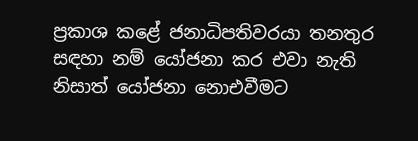ප්‍රකාශ කළේ ජනාධිපතිවරයා තනතුර සඳහා නම් යෝජනා කර එවා නැති නිසාත් යෝජනා නොඑවීමට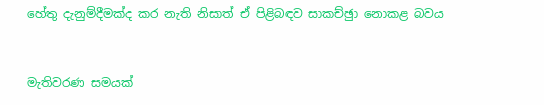හේතු දැනුම්දීමක්ද කර නැති නිසාත් ඒ පිළිබඳව සාකච්ඡුා නොකළ බවය


මැතිවරණ සමයක්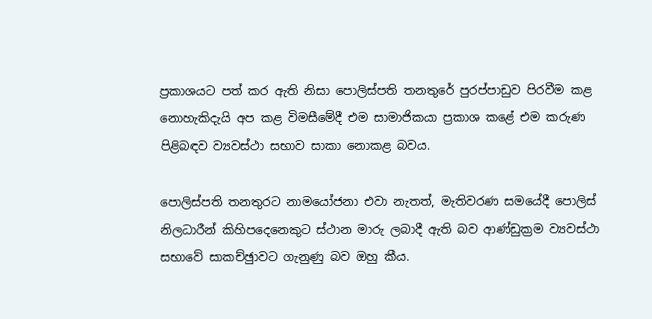ප්‍රකාශයට පත් කර ඇති නිසා පොලිස්පති තනතුරේ පුරප්පාඩුව පිරවීම කළ නොහැකිදැයි අප කළ විමසීමේදී එම සාමාජිකයා ප්‍රකාශ කළේ එම කරුණ පිළිබඳව ව්‍යවස්ථා සභාව සාකා නොකළ බවය.

පොලිස්පති තනතුරට නාමයෝජනා එවා නැතත්, මැතිවරණ සමයේදී පොලිස් නිලධාරීන් කිහිපදෙනෙකුට ස්ථාන මාරු ලබාදී ඇති බව ආණ්ඩුක්‍රම ව්‍යවස්ථා සභාවේ සාකච්ඡුාවට ගැනුණු බව ඔහු කීය.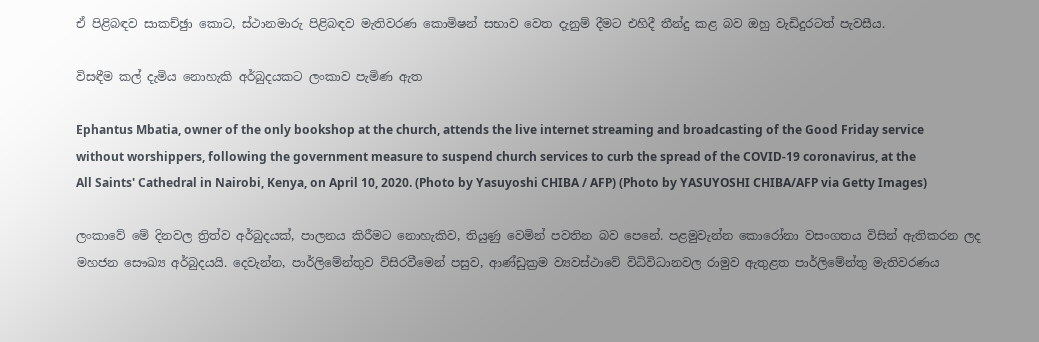ඒ පිළිබඳව සාකච්ඡුා කොට, ස්ථානමාරු පිළිබඳව මැතිවරණ කොමිෂන් සභාව වෙත දැනුම් දීමට එහිදී තීන්දු කළ බව ඔහු වැඩිදුරටත් පැවසීය.

විසඳීම කල් දැමිය නොහැකි අර්බුදයකට ලංකාව පැමිණ ඇත

Ephantus Mbatia, owner of the only bookshop at the church, attends the live internet streaming and broadcasting of the Good Friday service without worshippers, following the government measure to suspend church services to curb the spread of the COVID-19 coronavirus, at the All Saints' Cathedral in Nairobi, Kenya, on April 10, 2020. (Photo by Yasuyoshi CHIBA / AFP) (Photo by YASUYOSHI CHIBA/AFP via Getty Images)

ලංකාවේ මේ දිනවල ත්‍රිත්ව අර්බුදයක්, පාලනය කිරීමට නොහැකිව, තියුණු වෙමින් පවතින බව පෙනේ. පළමුවැන්න කොරෝනා වසංගතය විසින් ඇතිකරන ලද මහජන සෞඛ්‍ය අර්බුදයයි. දෙවැන්න, පාර්ලිමේන්තුව විසිරවීමෙන් පසුව, ආණ්ඩුක්‍රම ව්‍යවස්ථාවේ විධිවිධානවල රාමුව ඇතුළත පාර්ලිමේන්තු මැතිවරණය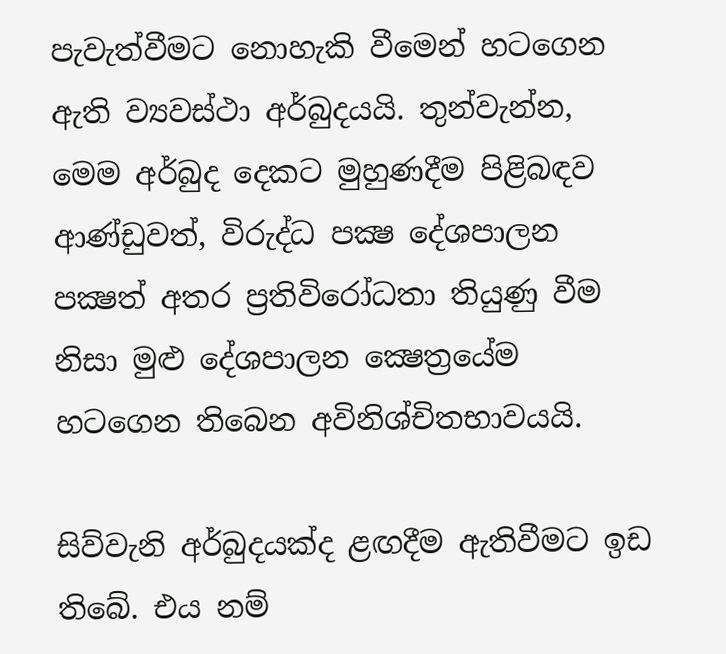පැවැත්වීමට නොහැකි වීමෙන් හටගෙන ඇති ව්‍යවස්ථා අර්බුදයයි. තුන්වැන්න, මෙම අර්බුද දෙකට මුහුණදීම පිළිබඳව ආණ්ඩුවත්, විරුද්ධ පක්‍ෂ දේශපාලන පක්‍ෂත් අතර ප්‍රතිවිරෝධතා තියුණු වීම නිසා මුළු දේශපාලන ක්‍ෂෙත්‍රයේම හටගෙන තිබෙන අවිනිශ්චිතභාවයයි.

සිව්වැනි අර්බුදයක්ද ළඟදීම ඇතිවීමට ඉඩ තිබේ. එය නම්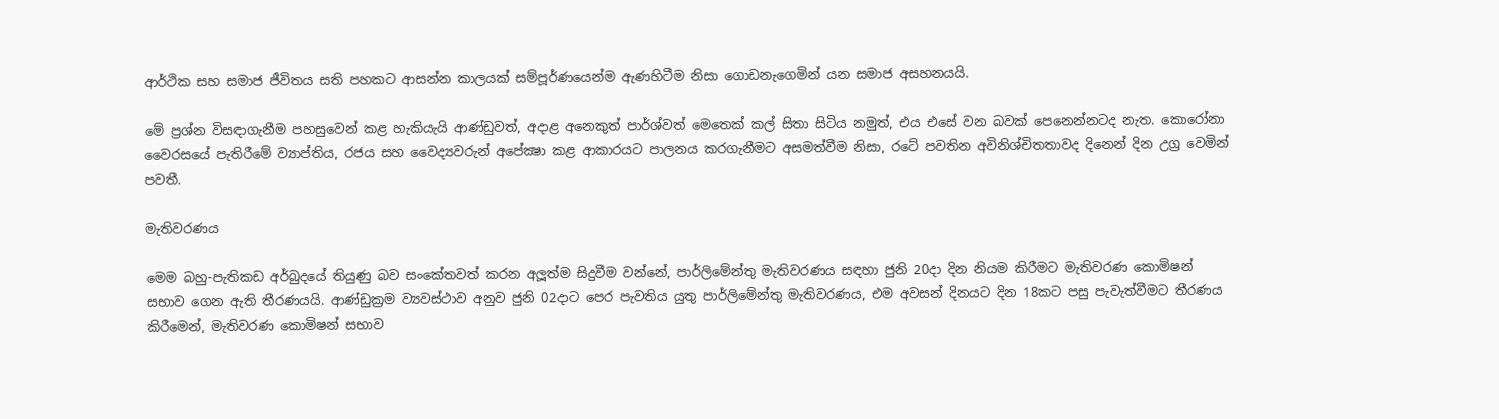ආර්ථික සහ සමාජ ජීවිතය සති පහකට ආසන්න කාලයක් සම්පූර්ණයෙන්ම ඇණහිටීම නිසා ගොඩනැගෙමින් යන සමාජ අසහනයයි.

මේ ප්‍රශ්න විසඳාගැනීම පහසුවෙන් කළ හැකියැයි ආණ්ඩුවත්, අදාළ අනෙකුත් පාර්ශ්වත් මෙතෙක් කල් සිතා සිටිය නමුත්, එය එසේ වන බවක් පෙනෙන්නටද නැත. කොරෝනා වෛරසයේ පැතිරීමේ ව්‍යාප්තිය, රජය සහ වෛද්‍යවරුන් අපේක්‍ෂා කළ ආකාරයට පාලනය කරගැනීමට අසමත්වීම නිසා, රටේ පවතින අවිනිශ්චිතතාවද දිනෙන් දින උග්‍ර වෙමින් පවතී.

මැතිවරණය

මෙම බහු-පැතිකඩ අර්බුදයේ තියුණු බව සංකේතවත් කරන අලූත්ම සිදුවීම වන්නේ, පාර්ලිමේන්තු මැතිවරණය සඳහා ජුනි 20දා දින නියම කිරීමට මැතිවරණ කොමිෂන් සභාව ගෙන ඇති තීරණයයි. ආණ්ඩුක්‍රම ව්‍යවස්ථාව අනුව ජුනි 02දාට පෙර පැවතිය යුතු පාර්ලිමේන්තු මැතිවරණය, එම අවසන් දිනයට දින 18කට පසු පැවැත්වීමට තීරණය කිරීමෙන්, මැතිවරණ කොමිෂන් සභාව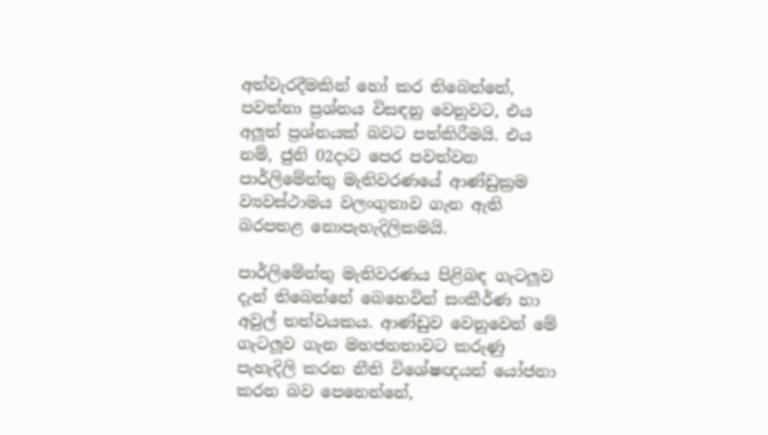අත්වැරදීමකින් හෝ කර තිබෙන්නේ, පවත්නා ප්‍රශ්නය විසඳනු වෙනුවට, එය අලූත් ප්‍රශ්නයක් බවට පත්කිරීමයි. එය නම්, ජුනි 02දාට පෙර පවත්වන පාර්ලිමේන්තු මැතිවරණයේ ආණ්ඩුක්‍රම ව්‍යවස්ථාමය වලංගුතාව ගැන ඇති බරපතළ නොපැහැදිලිකමයි.

පාර්ලිමේන්තු මැතිවරණය පිළිබඳ ගැටලූව දැන් තිබෙන්නේ බෙහෙවින් සංකීර්ණ හා අවුල් තත්වයකය. ආණ්ඩුව වෙනුවෙන් මේ ගැටලූව ගැන මහජනතාවට කරුණු පැහැදිලි කරන නීති විශේෂඥයන් යෝජනා කරන බව පෙනෙන්නේ,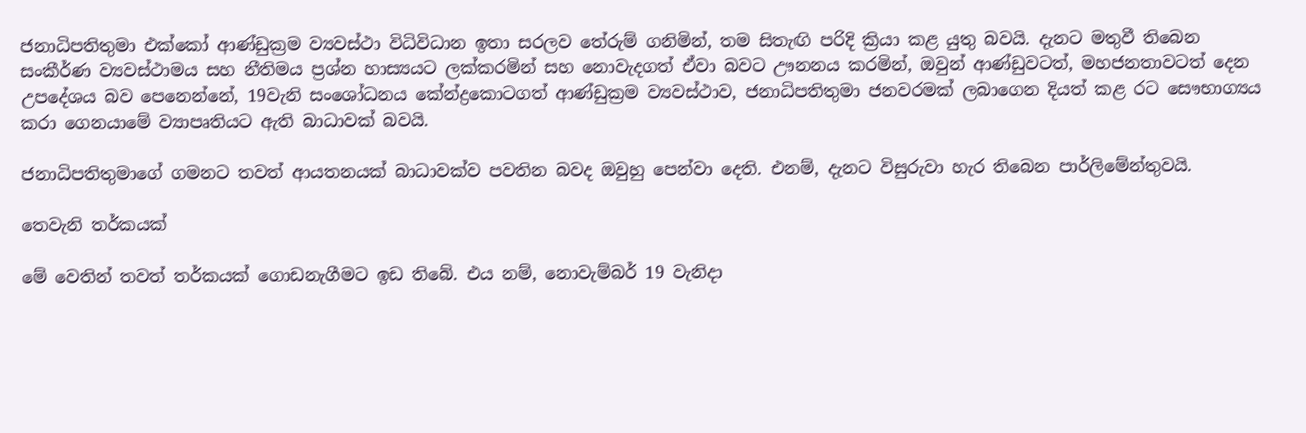ජනාධිපතිතුමා එක්කෝ ආණ්ඩුක්‍රම ව්‍යවස්ථා විධිවිධාන ඉතා සරලව තේරුම් ගනිමින්, තම සිතැඟි පරිදි ක්‍රියා කළ යුතු බවයි. දැනට මතුවී තිබෙන සංකීර්ණ ව්‍යවස්ථාමය සහ නීතිමය ප්‍රශ්න හාස්‍යයට ලක්කරමින් සහ නොවැදගත් ඒවා බවට ඌනනය කරමින්, ඔවුන් ආණ්ඩුවටත්, මහජනතාවටත් දෙන උපදේශය බව පෙනෙන්නේ, 19වැනි සංශෝධනය කේන්ද්‍රකොටගත් ආණ්ඩුක්‍රම ව්‍යවස්ථාව, ජනාධිපතිතුමා ජනවරමක් ලබාගෙන දියත් කළ රට සෞභාග්‍යය කරා ගෙනයාමේ ව්‍යාපෘතියට ඇති බාධාවක් බවයි.

ජනාධිපතිතුමාගේ ගමනට තවත් ආයතනයක් බාධාවක්ව පවතින බවද ඔවුහු පෙන්වා දෙති. එනම්, දැනට විසුරුවා හැර තිබෙන පාර්ලිමේන්තුවයි.

තෙවැනි තර්කයක්

මේ වෙතින් තවත් තර්කයක් ගොඩනැගීමට ඉඩ තිබේ. එය නම්, නොවැම්බර් 19 වැනිදා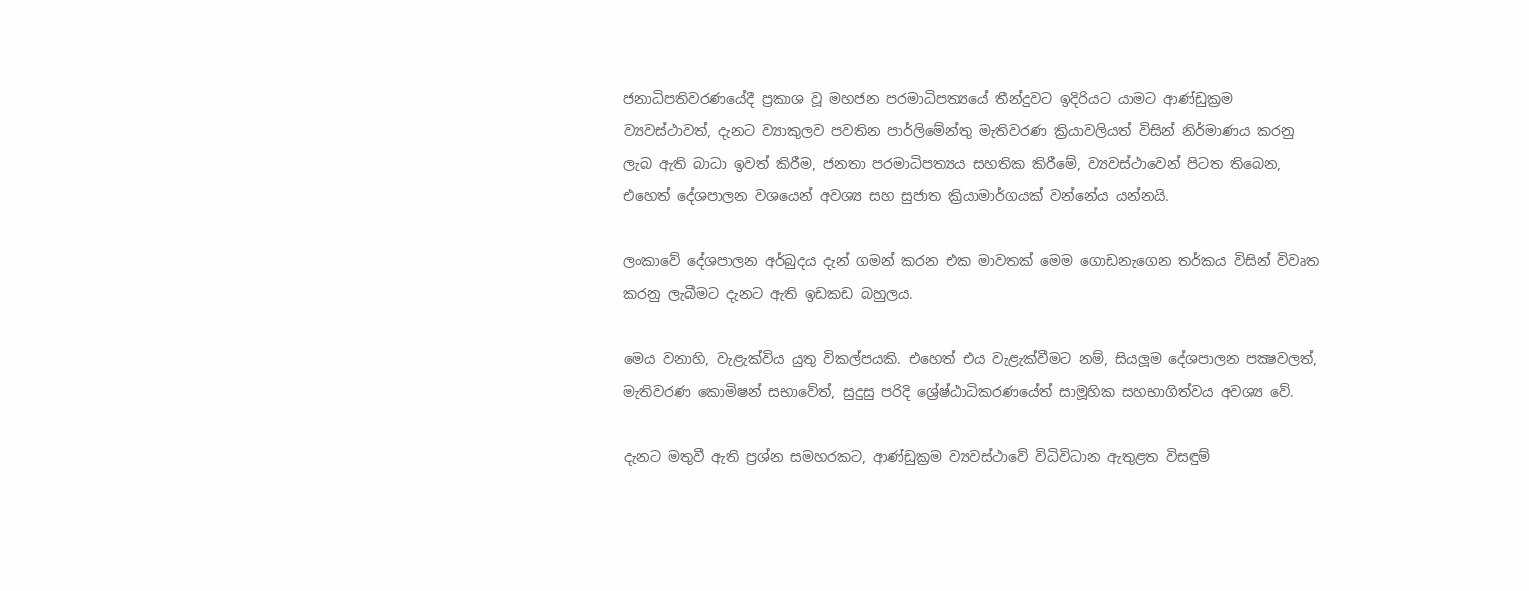ජනාධිපතිවරණයේදී ප්‍රකාශ වූ මහජන පරමාධිපත්‍යයේ තීන්දුවට ඉදිරියට යාමට ආණ්ඩුක්‍රම ව්‍යවස්ථාවත්, දැනට ව්‍යාකුලව පවතින පාර්ලිමේන්තු මැතිවරණ ක්‍රියාවලියත් විසින් නිර්මාණය කරනු ලැබ ඇති බාධා ඉවත් කිරීම, ජනතා පරමාධිපත්‍යය සහතික කිරීමේ, ව්‍යවස්ථාවෙන් පිටත තිබෙන, එහෙත් දේශපාලන වශයෙන් අවශ්‍ය සහ සුජාත ක්‍රියාමාර්ගයක් වන්නේය යන්නයි.

ලංකාවේ දේශපාලන අර්බුදය දැන් ගමන් කරන එක මාවතක් මෙම ගොඩනැගෙන තර්කය විසින් විවෘත කරනු ලැබීමට දැනට ඇති ඉඩකඩ බහුලය.

මෙය වනාහි, වැළැක්විය යුතු විකල්පයකි. එහෙත් එය වැළැක්වීමට නම්, සියලූම දේශපාලන පක්‍ෂවලත්, මැතිවරණ කොමිෂන් සභාවේත්, සුදුසු පරිදි ශ්‍රේෂ්ඨාධිකරණයේත් සාමූහික සහභාගිත්වය අවශ්‍ය වේ.

දැනට මතුවී ඇති ප්‍රශ්න සමහරකට, ආණ්ඩුක්‍රම ව්‍යවස්ථාවේ විධිවිධාන ඇතුළත විසඳුම්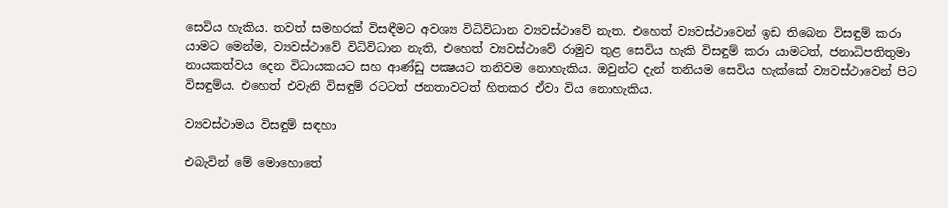සෙවිය හැකිය. තවත් සමහරක් විසඳීමට අවශ්‍ය විධිවිධාන ව්‍යවස්ථාවේ නැත. එහෙත් ව්‍යවස්ථාවෙන් ඉඩ තිබෙන විසඳුම් කරා යාමට මෙන්ම, ව්‍යවස්ථාවේ විධිවිධාන නැති, එහෙත් ව්‍යවස්ථාවේ රාමුව තුළ සෙවිය හැකි විසඳුම් කරා යාමටත්, ජනාධිපතිතුමා නායකත්වය දෙන විධායකයට සහ ආණ්ඩු පක්‍ෂයට තනිවම නොහැකිය. ඔවුන්ට දැන් තනියම සෙවිය හැක්කේ ව්‍යවස්ථාවෙන් පිට විසඳුම්ය. එහෙත් එවැනි විසඳුම් රටටත් ජනතාවටත් හිතකර ඒවා විය නොහැකිය.

ව්‍යවස්ථාමය විසඳුම් සඳහා

එබැවින් මේ මොහොතේ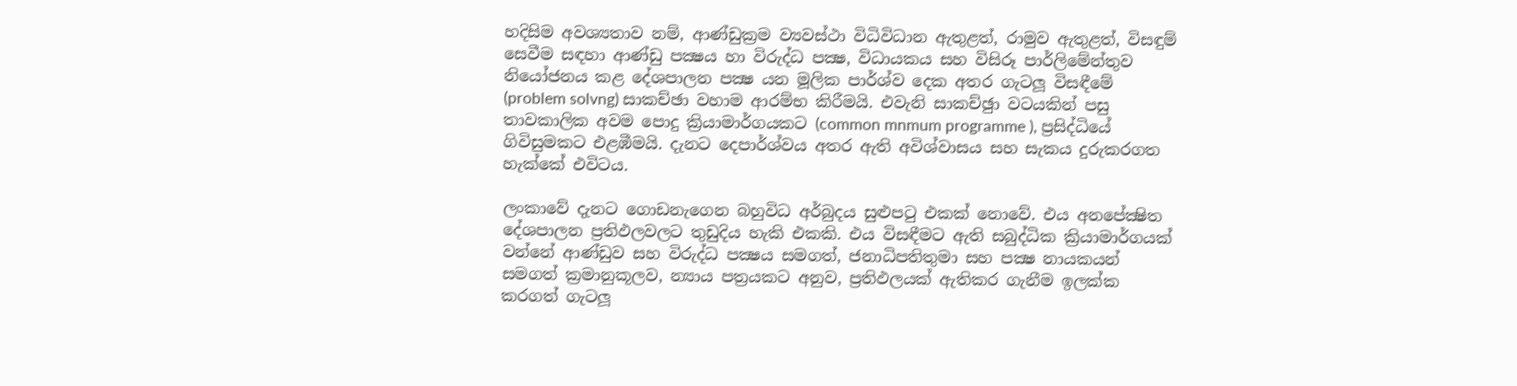හදිසිම අවශ්‍යතාව නම්, ආණ්ඩුක්‍රම ව්‍යවස්ථා විධිවිධාන ඇතුළත්, රාමුව ඇතුළත්, විසඳුම් සෙවීම සඳහා ආණ්ඩු පක්‍ෂය හා විරුද්ධ පක්‍ෂ, විධායකය සහ විසිරූ පාර්ලිමේන්තුව නියෝජනය කළ දේශපාලන පක්‍ෂ යන මූලික පාර්ශ්ව දෙක අතර ගැටලූ විසඳීමේ (problem solvng) සාකච්ඡා වහාම ආරම්භ කිරීමයි. එවැනි සාකච්ඡුා වටයකින් පසු තාවකාලික අවම පොදු ක්‍රියාමාර්ගයකට (common mnmum programme ), ප්‍රසිද්ධියේ ගිවිසුමකට එළඹීමයි. දැනට දෙපාර්ශ්වය අතර ඇති අවිශ්වාසය සහ සැකය දුරුකරගත හැක්කේ එවිටය.

ලංකාවේ දැනට ගොඩනැගෙන බහුවිධ අර්බුදය සුළුපටු එකක් නොවේ. එය අනපේක්‍ෂිත දේශපාලන ප්‍රතිඵලවලට තුඩුදිය හැකි එකකි. එය විසඳීමට ඇති සබුද්ධික ක්‍රියාමාර්ගයක් වන්නේ ආණ්ඩුව සහ විරුද්ධ පක්‍ෂය සමගත්, ජනාධිපතිතුමා සහ පක්‍ෂ නායකයන් සමගත් ක්‍රමානුකූලව, න්‍යාය පත්‍රයකට අනුව, ප්‍රතිඵලයක් ඇතිකර ගැනීම ඉලක්ක කරගත් ගැටලූ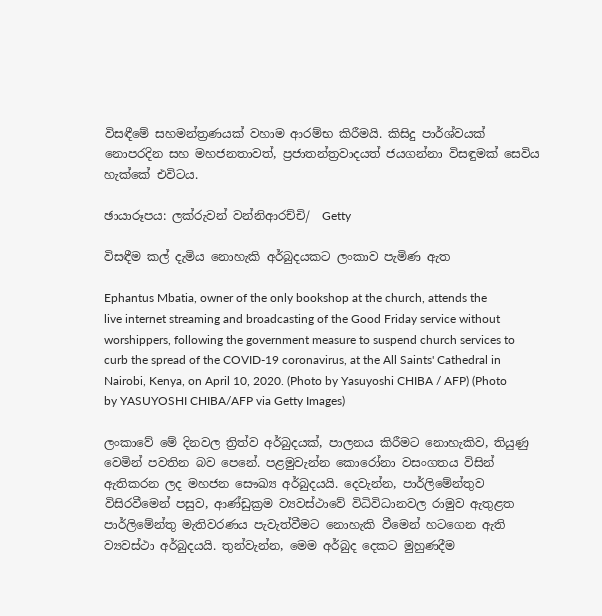විසඳීමේ සහමන්ත්‍රණයක් වහාම ආරම්භ කිරීමයි. කිසිදු පාර්ශ්වයක් නොපරදින සහ මහජනතාවත්, ප්‍රජාතන්ත්‍රවාදයත් ජයගන්නා විසඳුමක් සෙවිය හැක්කේ එවිටය.

ඡායාරූපය: ලක්රුවන් වන්නිආරච්චි/  Getty

විසඳීම කල් දැමිය නොහැකි අර්බුදයකට ලංකාව පැමිණ ඇත

Ephantus Mbatia, owner of the only bookshop at the church, attends the live internet streaming and broadcasting of the Good Friday service without worshippers, following the government measure to suspend church services to curb the spread of the COVID-19 coronavirus, at the All Saints' Cathedral in Nairobi, Kenya, on April 10, 2020. (Photo by Yasuyoshi CHIBA / AFP) (Photo by YASUYOSHI CHIBA/AFP via Getty Images)

ලංකාවේ මේ දිනවල ත්‍රිත්ව අර්බුදයක්, පාලනය කිරීමට නොහැකිව, තියුණු වෙමින් පවතින බව පෙනේ. පළමුවැන්න කොරෝනා වසංගතය විසින් ඇතිකරන ලද මහජන සෞඛ්‍ය අර්බුදයයි. දෙවැන්න, පාර්ලිමේන්තුව විසිරවීමෙන් පසුව, ආණ්ඩුක්‍රම ව්‍යවස්ථාවේ විධිවිධානවල රාමුව ඇතුළත පාර්ලිමේන්තු මැතිවරණය පැවැත්වීමට නොහැකි වීමෙන් හටගෙන ඇති ව්‍යවස්ථා අර්බුදයයි. තුන්වැන්න, මෙම අර්බුද දෙකට මුහුණදීම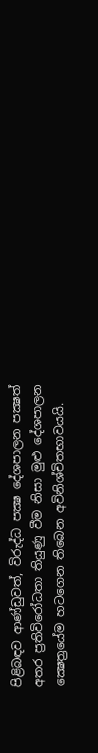පිළිබඳව ආණ්ඩුවත්, විරුද්ධ පක්‍ෂ දේශපාලන පක්‍ෂත් අතර ප්‍රතිවිරෝධතා තියුණු වීම නිසා මුළු දේශපාලන ක්‍ෂෙත්‍රයේම හටගෙන තිබෙන අවිනිශ්චිතභාවයයි.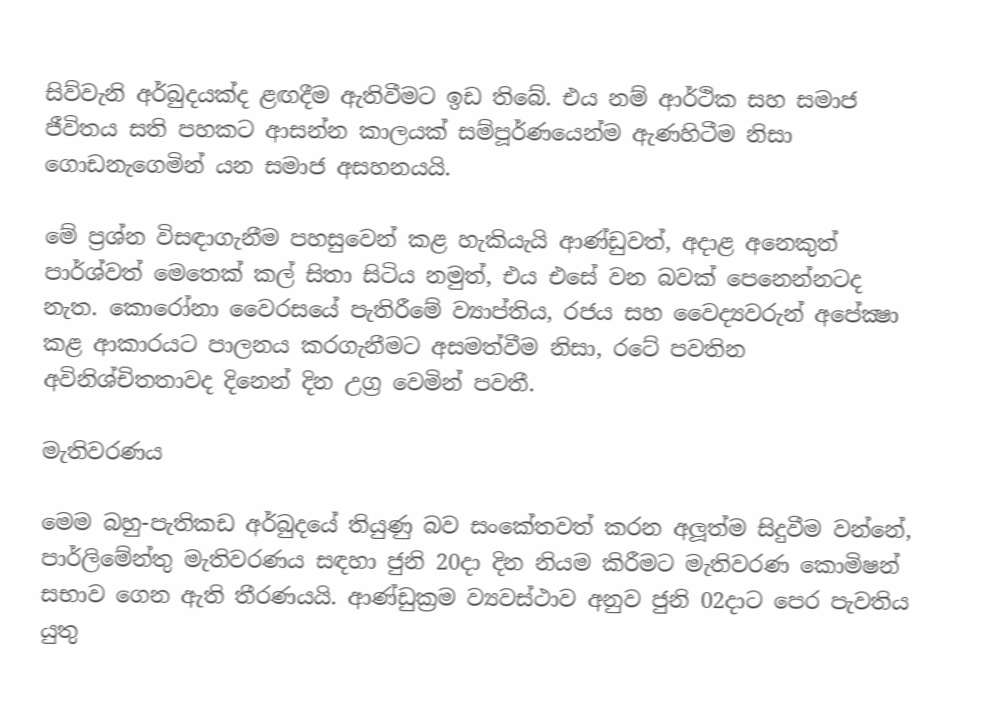සිව්වැනි අර්බුදයක්ද ළඟදීම ඇතිවීමට ඉඩ තිබේ. එය නම් ආර්ථික සහ සමාජ ජීවිතය සති පහකට ආසන්න කාලයක් සම්පූර්ණයෙන්ම ඇණහිටීම නිසා ගොඩනැගෙමින් යන සමාජ අසහනයයි.

මේ ප්‍රශ්න විසඳාගැනීම පහසුවෙන් කළ හැකියැයි ආණ්ඩුවත්, අදාළ අනෙකුත් පාර්ශ්වත් මෙතෙක් කල් සිතා සිටිය නමුත්, එය එසේ වන බවක් පෙනෙන්නටද නැත. කොරෝනා වෛරසයේ පැතිරීමේ ව්‍යාප්තිය, රජය සහ වෛද්‍යවරුන් අපේක්‍ෂා කළ ආකාරයට පාලනය කරගැනීමට අසමත්වීම නිසා, රටේ පවතින අවිනිශ්චිතතාවද දිනෙන් දින උග්‍ර වෙමින් පවතී.

මැතිවරණය

මෙම බහු-පැතිකඩ අර්බුදයේ තියුණු බව සංකේතවත් කරන අලූත්ම සිදුවීම වන්නේ, පාර්ලිමේන්තු මැතිවරණය සඳහා ජුනි 20දා දින නියම කිරීමට මැතිවරණ කොමිෂන් සභාව ගෙන ඇති තීරණයයි. ආණ්ඩුක්‍රම ව්‍යවස්ථාව අනුව ජුනි 02දාට පෙර පැවතිය යුතු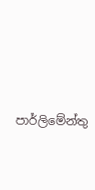පාර්ලිමේන්තු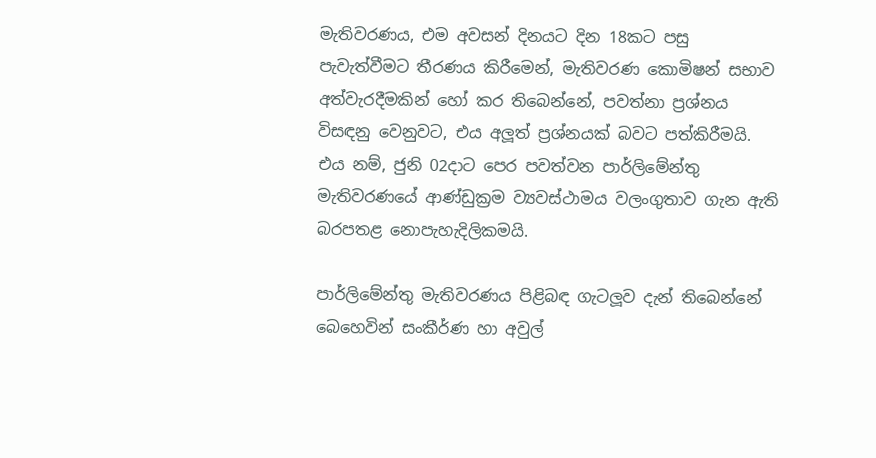මැතිවරණය, එම අවසන් දිනයට දින 18කට පසු පැවැත්වීමට තීරණය කිරීමෙන්, මැතිවරණ කොමිෂන් සභාව අත්වැරදීමකින් හෝ කර තිබෙන්නේ, පවත්නා ප්‍රශ්නය විසඳනු වෙනුවට, එය අලූත් ප්‍රශ්නයක් බවට පත්කිරීමයි. එය නම්, ජුනි 02දාට පෙර පවත්වන පාර්ලිමේන්තු මැතිවරණයේ ආණ්ඩුක්‍රම ව්‍යවස්ථාමය වලංගුතාව ගැන ඇති බරපතළ නොපැහැදිලිකමයි.

පාර්ලිමේන්තු මැතිවරණය පිළිබඳ ගැටලූව දැන් තිබෙන්නේ බෙහෙවින් සංකීර්ණ හා අවුල්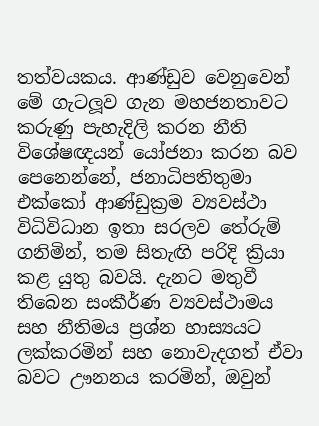තත්වයකය. ආණ්ඩුව වෙනුවෙන් මේ ගැටලූව ගැන මහජනතාවට කරුණු පැහැදිලි කරන නීති විශේෂඥයන් යෝජනා කරන බව පෙනෙන්නේ, ජනාධිපතිතුමා එක්කෝ ආණ්ඩුක්‍රම ව්‍යවස්ථා විධිවිධාන ඉතා සරලව තේරුම් ගනිමින්, තම සිතැඟි පරිදි ක්‍රියා කළ යුතු බවයි. දැනට මතුවී තිබෙන සංකීර්ණ ව්‍යවස්ථාමය සහ නීතිමය ප්‍රශ්න හාස්‍යයට ලක්කරමින් සහ නොවැදගත් ඒවා බවට ඌනනය කරමින්, ඔවුන්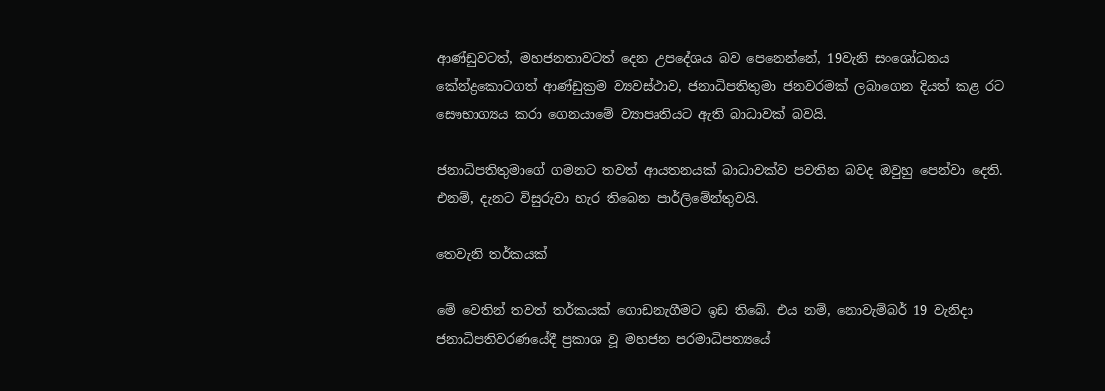ආණ්ඩුවටත්, මහජනතාවටත් දෙන උපදේශය බව පෙනෙන්නේ, 19වැනි සංශෝධනය කේන්ද්‍රකොටගත් ආණ්ඩුක්‍රම ව්‍යවස්ථාව, ජනාධිපතිතුමා ජනවරමක් ලබාගෙන දියත් කළ රට සෞභාග්‍යය කරා ගෙනයාමේ ව්‍යාපෘතියට ඇති බාධාවක් බවයි.

ජනාධිපතිතුමාගේ ගමනට තවත් ආයතනයක් බාධාවක්ව පවතින බවද ඔවුහු පෙන්වා දෙති. එනම්, දැනට විසුරුවා හැර තිබෙන පාර්ලිමේන්තුවයි.

තෙවැනි තර්කයක්

මේ වෙතින් තවත් තර්කයක් ගොඩනැගීමට ඉඩ තිබේ. එය නම්, නොවැම්බර් 19 වැනිදා ජනාධිපතිවරණයේදී ප්‍රකාශ වූ මහජන පරමාධිපත්‍යයේ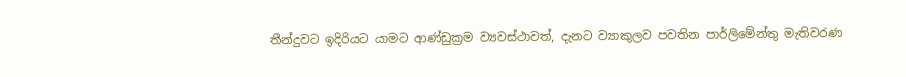තීන්දුවට ඉදිරියට යාමට ආණ්ඩුක්‍රම ව්‍යවස්ථාවත්, දැනට ව්‍යාකුලව පවතින පාර්ලිමේන්තු මැතිවරණ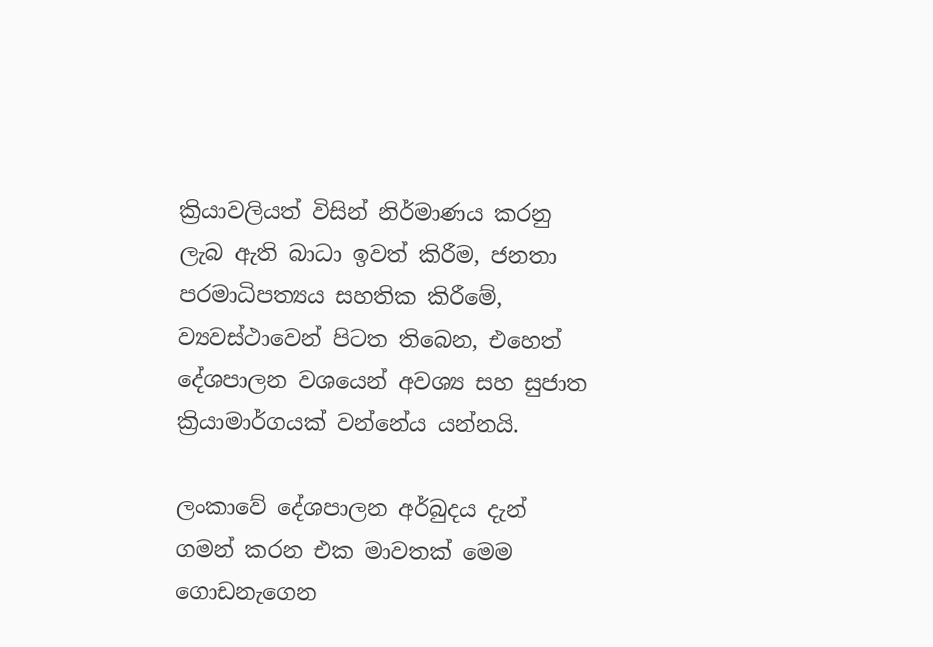ක්‍රියාවලියත් විසින් නිර්මාණය කරනු ලැබ ඇති බාධා ඉවත් කිරීම, ජනතා පරමාධිපත්‍යය සහතික කිරීමේ, ව්‍යවස්ථාවෙන් පිටත තිබෙන, එහෙත් දේශපාලන වශයෙන් අවශ්‍ය සහ සුජාත ක්‍රියාමාර්ගයක් වන්නේය යන්නයි.

ලංකාවේ දේශපාලන අර්බුදය දැන් ගමන් කරන එක මාවතක් මෙම ගොඩනැගෙන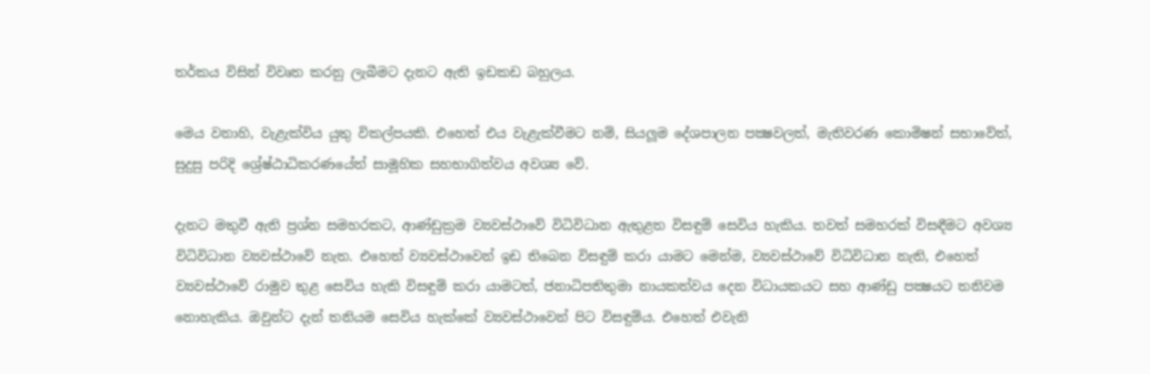තර්කය විසින් විවෘත කරනු ලැබීමට දැනට ඇති ඉඩකඩ බහුලය.

මෙය වනාහි, වැළැක්විය යුතු විකල්පයකි. එහෙත් එය වැළැක්වීමට නම්, සියලූම දේශපාලන පක්‍ෂවලත්, මැතිවරණ කොමිෂන් සභාවේත්, සුදුසු පරිදි ශ්‍රේෂ්ඨාධිකරණයේත් සාමූහික සහභාගිත්වය අවශ්‍ය වේ.

දැනට මතුවී ඇති ප්‍රශ්න සමහරකට, ආණ්ඩුක්‍රම ව්‍යවස්ථාවේ විධිවිධාන ඇතුළත විසඳුම් සෙවිය හැකිය. තවත් සමහරක් විසඳීමට අවශ්‍ය විධිවිධාන ව්‍යවස්ථාවේ නැත. එහෙත් ව්‍යවස්ථාවෙන් ඉඩ තිබෙන විසඳුම් කරා යාමට මෙන්ම, ව්‍යවස්ථාවේ විධිවිධාන නැති, එහෙත් ව්‍යවස්ථාවේ රාමුව තුළ සෙවිය හැකි විසඳුම් කරා යාමටත්, ජනාධිපතිතුමා නායකත්වය දෙන විධායකයට සහ ආණ්ඩු පක්‍ෂයට තනිවම නොහැකිය. ඔවුන්ට දැන් තනියම සෙවිය හැක්කේ ව්‍යවස්ථාවෙන් පිට විසඳුම්ය. එහෙත් එවැනි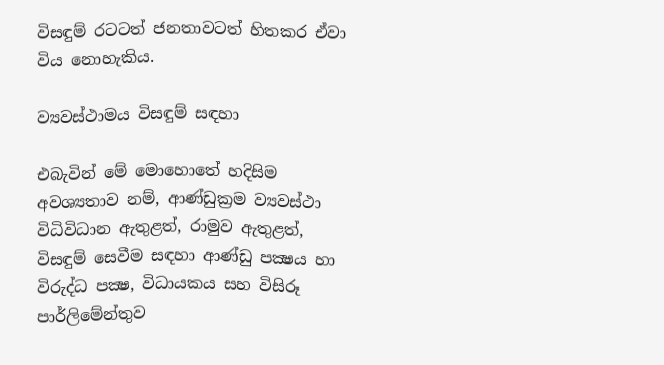විසඳුම් රටටත් ජනතාවටත් හිතකර ඒවා විය නොහැකිය.

ව්‍යවස්ථාමය විසඳුම් සඳහා

එබැවින් මේ මොහොතේ හදිසිම අවශ්‍යතාව නම්, ආණ්ඩුක්‍රම ව්‍යවස්ථා විධිවිධාන ඇතුළත්, රාමුව ඇතුළත්, විසඳුම් සෙවීම සඳහා ආණ්ඩු පක්‍ෂය හා විරුද්ධ පක්‍ෂ, විධායකය සහ විසිරූ පාර්ලිමේන්තුව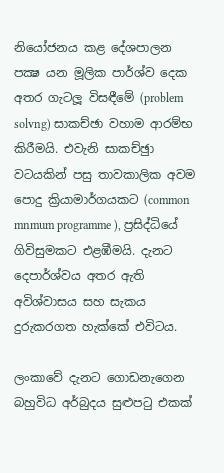නියෝජනය කළ දේශපාලන පක්‍ෂ යන මූලික පාර්ශ්ව දෙක අතර ගැටලූ විසඳීමේ (problem solvng) සාකච්ඡා වහාම ආරම්භ කිරීමයි. එවැනි සාකච්ඡුා වටයකින් පසු තාවකාලික අවම පොදු ක්‍රියාමාර්ගයකට (common mnmum programme ), ප්‍රසිද්ධියේ ගිවිසුමකට එළඹීමයි. දැනට දෙපාර්ශ්වය අතර ඇති අවිශ්වාසය සහ සැකය දුරුකරගත හැක්කේ එවිටය.

ලංකාවේ දැනට ගොඩනැගෙන බහුවිධ අර්බුදය සුළුපටු එකක්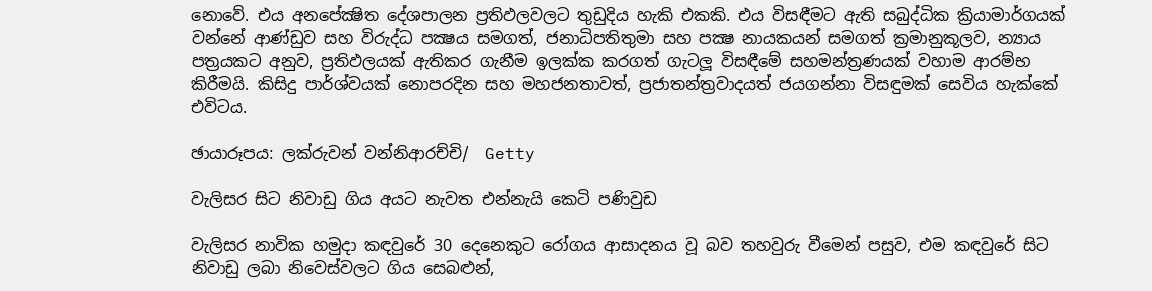නොවේ. එය අනපේක්‍ෂිත දේශපාලන ප්‍රතිඵලවලට තුඩුදිය හැකි එකකි. එය විසඳීමට ඇති සබුද්ධික ක්‍රියාමාර්ගයක් වන්නේ ආණ්ඩුව සහ විරුද්ධ පක්‍ෂය සමගත්, ජනාධිපතිතුමා සහ පක්‍ෂ නායකයන් සමගත් ක්‍රමානුකූලව, න්‍යාය පත්‍රයකට අනුව, ප්‍රතිඵලයක් ඇතිකර ගැනීම ඉලක්ක කරගත් ගැටලූ විසඳීමේ සහමන්ත්‍රණයක් වහාම ආරම්භ කිරීමයි. කිසිදු පාර්ශ්වයක් නොපරදින සහ මහජනතාවත්, ප්‍රජාතන්ත්‍රවාදයත් ජයගන්නා විසඳුමක් සෙවිය හැක්කේ එවිටය.

ඡායාරූපය: ලක්රුවන් වන්නිආරච්චි/  Getty

වැලිසර සිට නිවාඩු ගිය අයට නැවත එන්නැයි කෙටි පණිවුඩ

වැලිසර නාවික හමුදා කඳවුරේ 30 දෙනෙකුට රෝගය ආසාදනය වූ බව තහවුරු වීමෙන් පසුව, එම කඳවුරේ සිට නිවාඩු ලබා නිවෙස්වලට ගිය සෙබළුන්,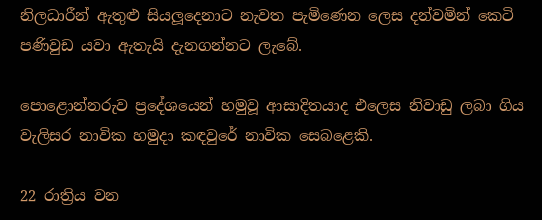නිලධාරීන් ඇතුළු සියලූදෙනාට නැවත පැමිණෙන ලෙස දන්වමින් කෙටි පණිවුඩ යවා ඇතැයි දැනගන්නට ලැබේ.

පොළොන්නරුව ප්‍රදේශයෙන් හමුවූ ආසාදිතයාද එලෙස නිවාඩු ලබා ගිය වැලිසර නාවික හමුදා කඳවුරේ නාවික සෙබළෙකි.

22 රාත්‍රිය වන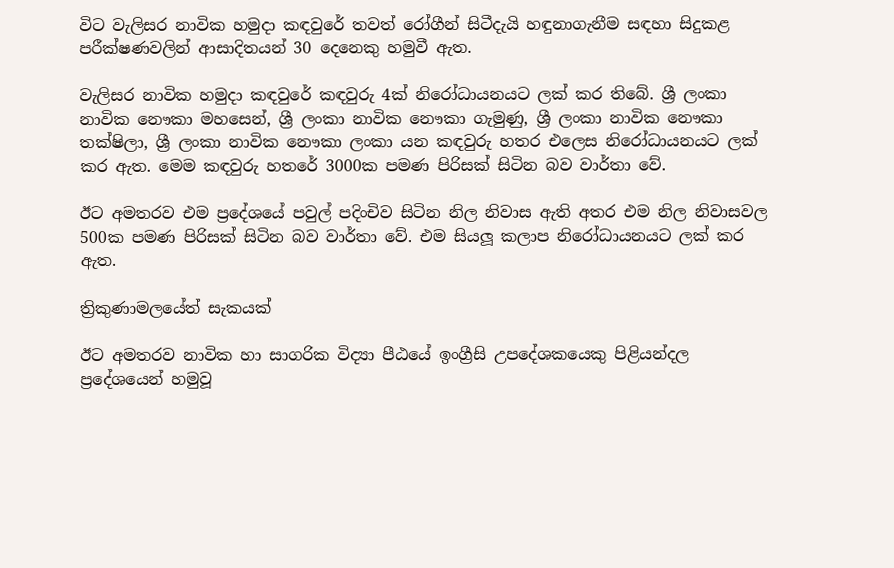විට වැලිසර නාවික හමුදා කඳවුරේ තවත් රෝගීන් සිටීදැයි හඳුනාගැනීම සඳහා සිදුකළ පරීක්ෂණවලින් ආසාදිතයන් 30 දෙනෙකු හමුවී ඇත.

වැලිසර නාවික හමුදා කඳවුරේ කඳවුරු 4ක් නිරෝධායනයට ලක් කර තිබේ. ශ්‍රී ලංකා නාවික නෞකා මහසෙන්, ශ්‍රී ලංකා නාවික නෞකා ගැමුණු, ශ්‍රී ලංකා නාවික නෞකා තක්ෂිලා, ශ්‍රී ලංකා නාවික නෞකා ලංකා යන කඳවුරු හතර එලෙස නිරෝධායනයට ලක් කර ඇත. මෙම කඳවුරු හතරේ 3000ක පමණ පිරිසක් සිටින බව වාර්තා වේ.

ඊට අමතරව එම ප්‍රදේශයේ පවුල් පදිංචිව සිටින නිල නිවාස ඇති අතර එම නිල නිවාසවල 500ක පමණ පිරිසක් සිටින බව වාර්තා වේ. එම සියලූ කලාප නිරෝධායනයට ලක් කර ඇත.

ත්‍රිකුණාමලයේත් සැකයක්

ඊට අමතරව නාවික හා සාගරික විද්‍යා පීඨයේ ඉංග්‍රීසි උපදේශකයෙකු පිළියන්දල ප්‍රදේශයෙන් හමුවූ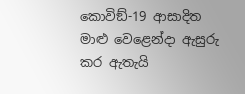කොවිඞ්-19 ආසාදිත මාළු වෙළෙන්දා ඇසුරු කර ඇතැයි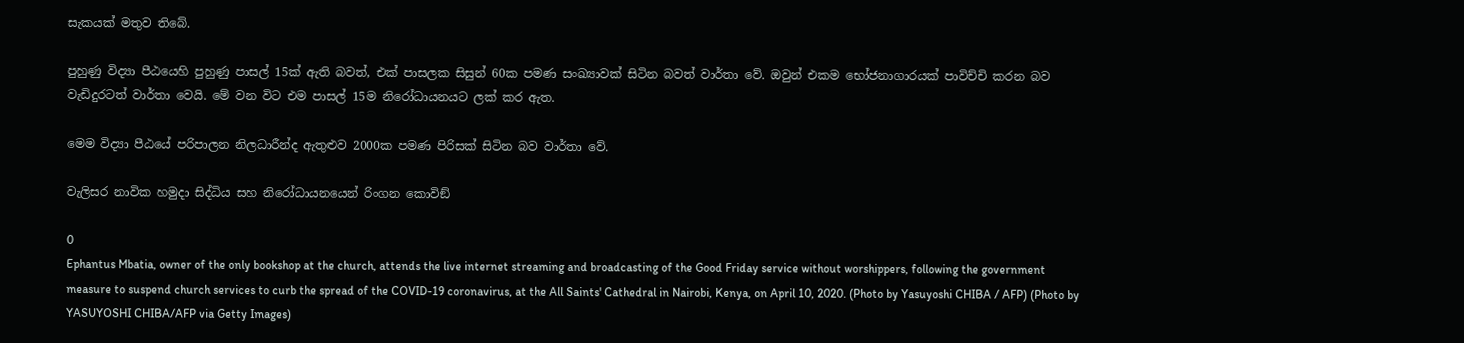සැකයක් මතුව තිබේ.

පුහුණු විද්‍යා පීඨයෙහි පුහුණු පාසල් 15ක් ඇති බවත්, එක් පාසලක සිසුන් 60ක පමණ සංඛ්‍යාවක් සිටින බවත් වාර්තා වේ. ඔවුන් එකම භෝජනාගාරයක් පාවිච්චි කරන බව වැඩිදුරටත් වාර්තා වෙයි. මේ වන විට එම පාසල් 15ම නිරෝධායනයට ලක් කර ඇත.

මෙම විද්‍යා පීඨයේ පරිපාලන නිලධාරීන්ද ඇතුළුව 2000ක පමණ පිරිසක් සිටින බව වාර්තා වේ.

වැලිසර නාවික හමුදා සිද්ධිය සහ නිරෝධායනයෙන් රිංගන කොවිඞ්

0
Ephantus Mbatia, owner of the only bookshop at the church, attends the live internet streaming and broadcasting of the Good Friday service without worshippers, following the government measure to suspend church services to curb the spread of the COVID-19 coronavirus, at the All Saints' Cathedral in Nairobi, Kenya, on April 10, 2020. (Photo by Yasuyoshi CHIBA / AFP) (Photo by YASUYOSHI CHIBA/AFP via Getty Images)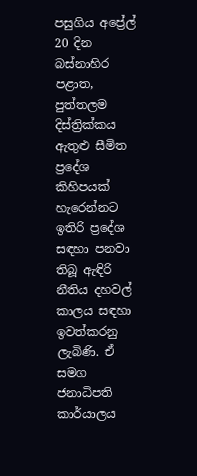පසුගිය අප්‍රේල් 20 දින බස්නාහිර පළාත, පුත්තලම දිස්ත්‍රික්කය ඇතුළු සීමිත ප්‍රදේශ කිහිපයක් හැරෙන්නට ඉතිරි ප්‍රදේශ සඳහා පනවා තිබූ ඇඳිරි නීතිය දහවල් කාලය සඳහා ඉවත්කරනු ලැබිණි. ඒ සමග ජනාධිපති කාර්යාලය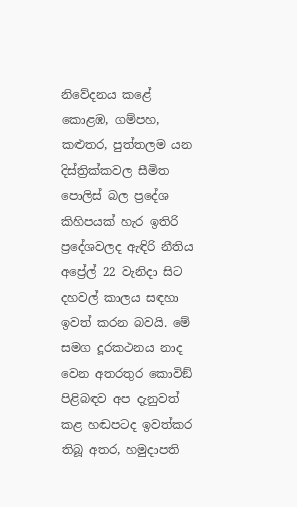නිවේදනය කළේ කොළඹ, ගම්පහ, කළුතර, පුත්තලම යන දිස්ත්‍රික්කවල සීමිත පොලිස් බල ප්‍රදේශ කිහිපයක් හැර ඉතිරි ප්‍රදේශවලද ඇඳිරි නීතිය අප්‍රේල් 22 වැනිදා සිට දහවල් කාලය සඳහා ඉවත් කරන බවයි. මේ සමග දූරකථනය නාද වෙන අතරතුර කොවිඞ් පිළිබඳව අප දැනුවත් කළ හඬපටද ඉවත්කර තිබූ අතර, හමුදාපති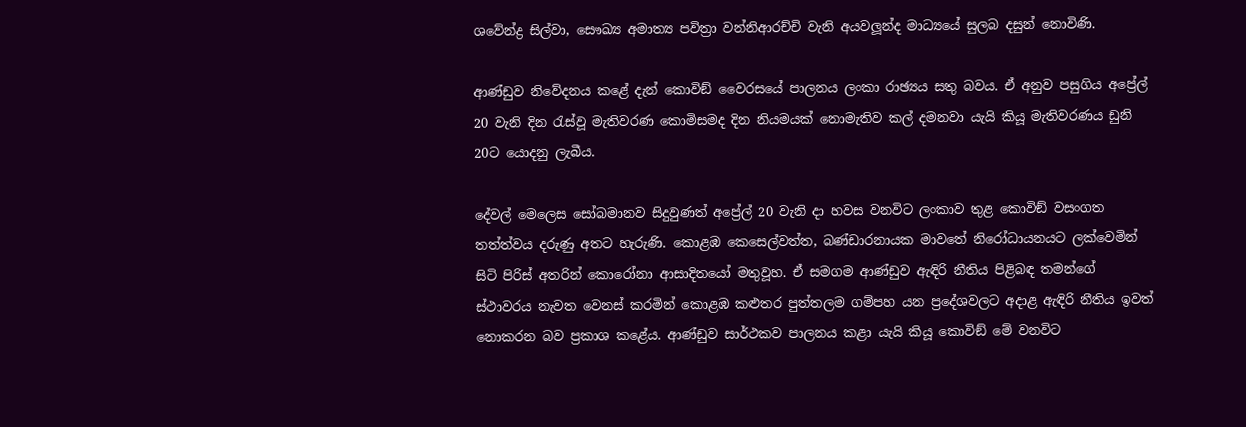ශවේන්ද්‍ර සිල්වා, සෞඛ්‍ය අමාත්‍ය පවිත්‍රා වන්නිආරච්චි වැනි අයවලූන්ද මාධ්‍යයේ සුලබ දසුන් නොවිණි.

ආණ්ඩුව නිවේදනය කළේ දැන් කොවිඞ් වෛරසයේ පාලනය ලංකා රාඡ්‍යය සතු බවය. ඒ අනුව පසුගිය අප්‍රේල් 20 වැනි දින රැස්වූ මැතිවරණ කොමිසමද දින නියමයක් නොමැතිව කල් දමනවා යැයි කියූ මැතිවරණය ඩුනි 20ට යොදනු ලැබීය.

දේවල් මෙලෙස සෝබමානව සිදුවුණත් අප්‍රේල් 20 වැනි දා හවස වනවිට ලංකාව තුළ කොවිඞ් වසංගත තත්ත්වය දරුණු අතට හැරුණි. කොළඹ කෙසෙල්වත්ත, බණ්ඩාරනායක මාවතේ නිරෝධායනයට ලක්වෙමින් සිටි පිරිස් අතරින් කොරෝනා ආසාදිතයෝ මතුවූහ. ඒ සමගම ආණ්ඩුව ඇඳිරි නීතිය පිළිබඳ තමන්ගේ ස්ථාවරය නැවත වෙනස් කරමින් කොළඹ කළුතර පුත්තලම ගම්පහ යන ප්‍රදේශවලට අදාළ ඇඳිරි නීතිය ඉවත් නොකරන බව ප්‍රකාශ කළේය. ආණ්ඩුව සාර්ථකව පාලනය කළා යැයි කියූ කොවිඞ් මේ වනවිට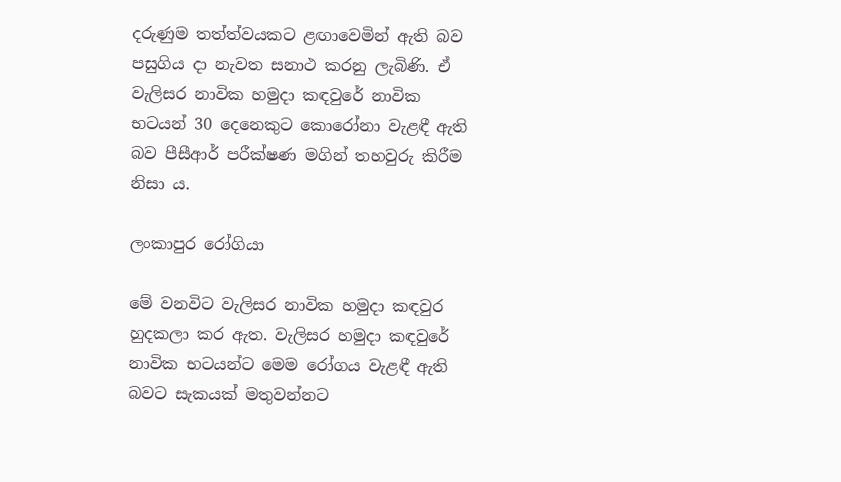දරුණුම තත්ත්වයකට ළඟාවෙමින් ඇති බව පසුගිය දා නැවත සනාථ කරනු ලැබිණි. ඒ වැලිසර නාවික හමුදා කඳවුරේ නාවික භටයන් 30 දෙනෙකුට කොරෝනා වැළඳී ඇති බව පීසීආර් පරීක්ෂණ මගින් තහවුරු කිරීම නිසා ය.

ලංකාපුර රෝගියා

මේ වනවිට වැලිසර නාවික හමුදා කඳවුර හුදකලා කර ඇත. වැලිසර හමුදා කඳවුරේ නාවික භටයන්ට මෙම රෝගය වැළඳී ඇති බවට සැකයක් මතුවන්නට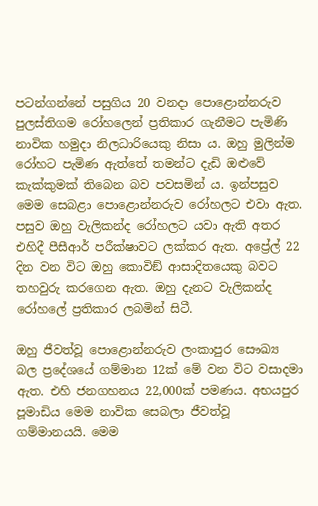පටන්ගන්නේ පසුගිය 20 වනදා පොළොන්නරුව පුලස්තිගම රෝහලෙන් ප්‍රතිකාර ගැනීමට පැමිණි නාවික හමුදා නිලධාරියෙකු නිසා ය. ඔහු මුලින්ම රෝහට පැමිණ ඇත්තේ තමන්ට දැඩි ඔළුවේ කැක්කුමක් තිබෙන බව පවසමින් ය. ඉන්පසුව මෙම සෙබළා පොළොන්නරුව රෝහලට එවා ඇත. පසුව ඔහු වැලිකන්ද රෝහලට යවා ඇති අතර එහිදී පීසීආර් පරීක්ෂාවට ලක්කර ඇත. අප්‍රේල් 22 දින වන විට ඔහු කොවිඞ් ආසාදිතයෙකු බවට තහවුරු කරගෙන ඇත. ඔහු දැනට වැලිකන්ද රෝහලේ ප්‍රතිකාර ලබමින් සිටී.

ඔහු ජීවත්වූ පොළොන්නරුව ලංකාපුර සෞඛ්‍ය බල ප්‍රදේශයේ ගම්මාන 12ක් මේ වන විට වසාදමා ඇත. එහි ජනගහනය 22,000ක් පමණය. අභයපුර පූමාඩිය මෙම නාවික සෙබලා ජීවත්වූ ගම්මානයයි. මෙම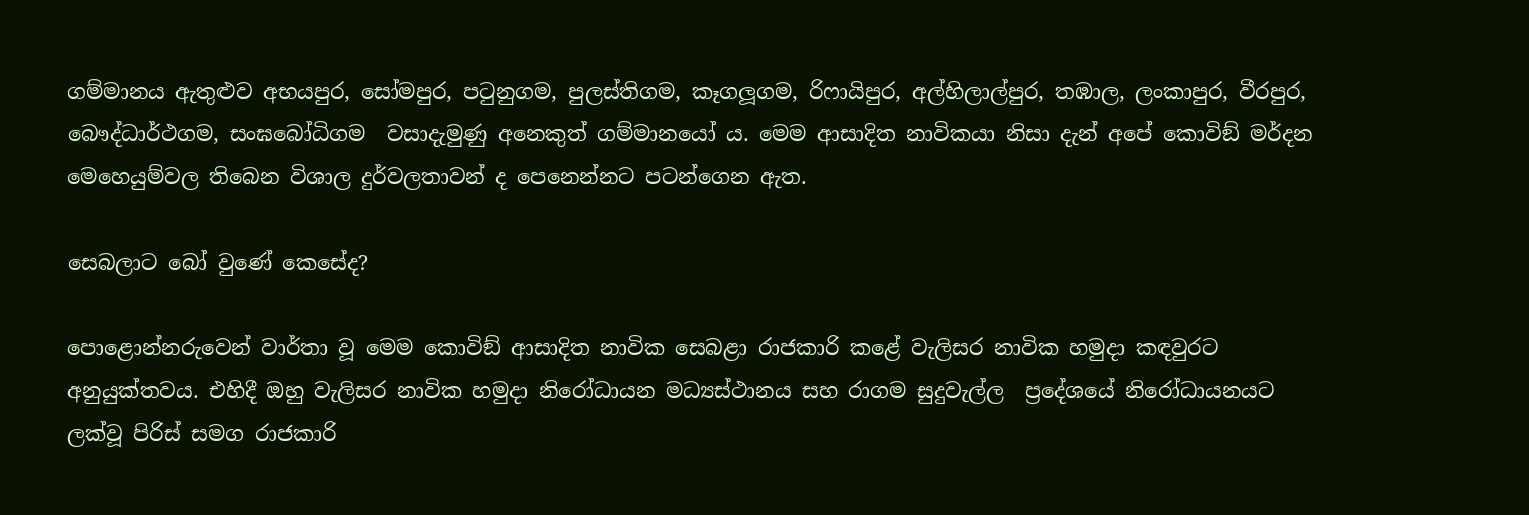ගම්මානය ඇතුළුව අභයපුර, සෝමපුර, පටුනුගම, පුලස්තිගම, කෑගලූගම, රිෆායිපුර, අල්හිලාල්පුර, තඹාල, ලංකාපුර, වීරපුර, බෞද්ධාර්ථගම, සංඝබෝධිගම  වසාදැමුණු අනෙකුත් ගම්මානයෝ ය. මෙම ආසාදිත නාවිකයා නිසා දැන් අපේ කොවිඞ් මර්දන මෙහෙයුම්වල තිබෙන විශාල දුර්වලතාවන් ද පෙනෙන්නට පටන්ගෙන ඇත.

සෙබලාට බෝ වුණේ කෙසේද?

පොළොන්නරුවෙන් වාර්තා වූ මෙම කොවිඞ් ආසාදිත නාවික සෙබළා රාජකාරි කළේ වැලිසර නාවික හමුදා කඳවුරට අනුයුක්තවය. එහිදී ඔහු වැලිසර නාවික හමුදා නිරෝධායන මධ්‍යස්ථානය සහ රාගම සුදුවැල්ල  ප්‍රදේශයේ නිරෝධායනයට ලක්වූ පිරිස් සමග රාජකාරි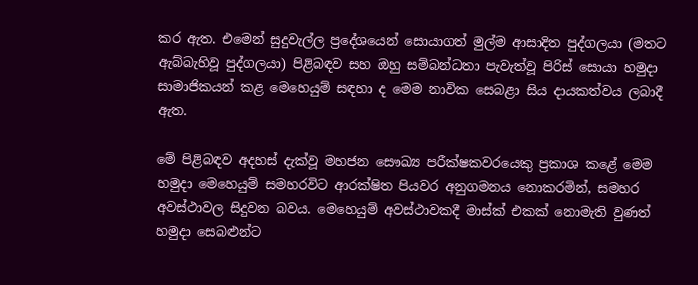කර ඇත. එමෙන් සුදුවැල්ල ප්‍රදේශයෙන් සොයාගත් මුල්ම ආසාදිත පුද්ගලයා (මතට ඇබ්බැහිවූ පුද්ගලයා) පිළිබඳව සහ ඔහු සම්බන්ධතා පැවැත්වූ පිරිස් සොයා හමුදා සාමාජිකයන් කළ මෙහෙයුම් සඳහා ද මෙම නාවික සෙබළා සිය දායකත්වය ලබාදී ඇත.

මේ පිළිබඳව අදහස් දැක්වූ මහජන සෞඛ්‍ය පරීක්ෂකවරයෙකු ප්‍රකාශ කළේ මෙම හමුදා මෙහෙයුම් සමහරවිට ආරක්ෂිත පියවර අනුගමනය නොකරමින්, සමහර අවස්ථාවල සිදුවන බවය. මෙහෙයුම් අවස්ථාවකදී මාස්ක් එකක් නොමැති වුණත් හමුදා සෙබළුන්ට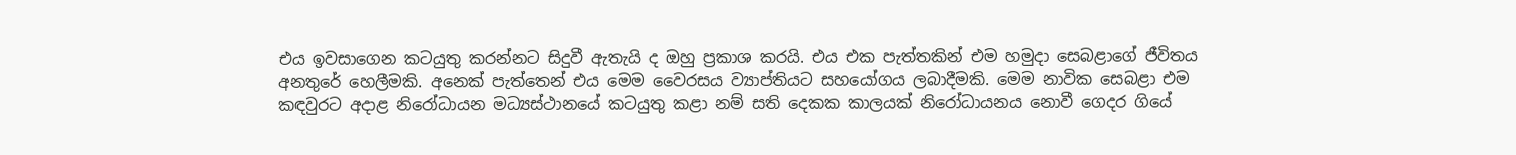එය ඉවසාගෙන කටයුතු කරන්නට සිදුවී ඇතැයි ද ඔහු ප්‍රකාශ කරයි. එය එක පැත්තකින් එම හමුදා සෙබළාගේ ජීවිතය අනතුරේ හෙලීමකි. අනෙක් පැත්තෙන් එය මෙම වෛරසය ව්‍යාප්තියට සහයෝගය ලබාදීමකි. මෙම නාවික සෙබළා එම කඳවුරට අදාළ නිරෝධායන මධ්‍යස්ථානයේ කටයුතු කළා නම් සති දෙකක කාලයක් නිරෝධායනය නොවී ගෙදර ගියේ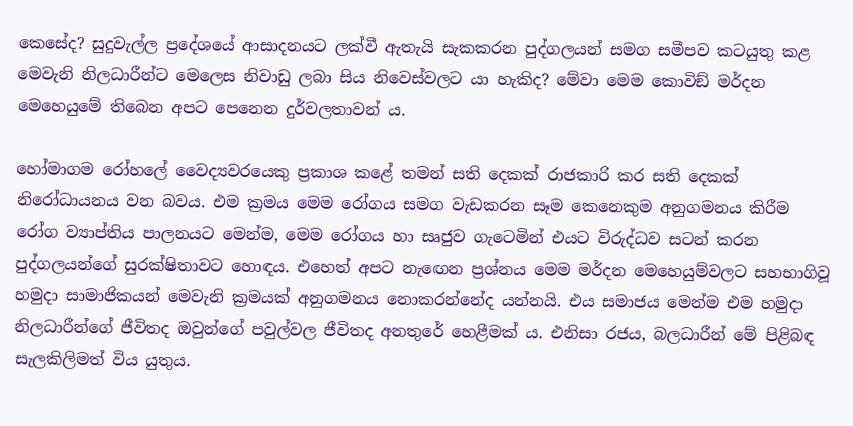කෙසේද? සුදුවැල්ල ප්‍රදේශයේ ආසාදනයට ලක්වී ඇතැයි සැකකරන පුද්ගලයන් සමග සමීපව කටයුතු කළ මෙවැනි නිලධාරීන්ට මෙලෙස නිවාඩු ලබා සිය නිවෙස්වලට යා හැකිද? මේවා මෙම කොවිඞ් මර්දන මෙහෙයුමේ තිබෙන අපට පෙනෙන දුර්වලතාවන් ය.

හෝමාගම රෝහලේ වෛද්‍යවරයෙකු ප්‍රකාශ කළේ තමන් සති දෙකක් රාජකාරි කර සති දෙකක් නිරෝධායනය වන බවය. එම ක්‍රමය මෙම රෝගය සමග වැඩකරන සෑම කෙනෙකුම අනුගමනය කිරීම රෝග ව්‍යාප්තිය පාලනයට මෙන්ම, මෙම රෝගය හා සෘජුව ගැටෙමින් එයට විරුද්ධව සටන් කරන පුද්ගලයන්ගේ සුරක්ෂිතාවට හොඳය. එහෙත් අපට නැඟෙන ප්‍රශ්නය මෙම මර්දන මෙහෙයුම්වලට සහභාගිවූ හමුදා සාමාජිකයන් මෙවැනි ක්‍රමයක් අනුගමනය නොකරන්නේද යන්නයි. එය සමාජය මෙන්ම එම හමුදා නිලධාරීන්ගේ ජීවිතද ඔවුන්ගේ පවුල්වල ජීවිතද අනතුරේ හෙළීමක් ය. එනිසා රජය, බලධාරීන් මේ පිළිබඳ සැලකිලිමත් විය යුතුය.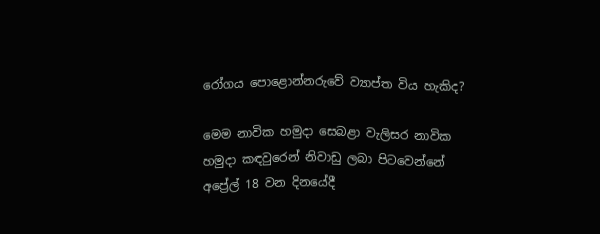රෝගය පොළොන්නරුවේ ව්‍යාප්ත විය හැකිද?

මෙම නාවික හමුදා සෙබළා වැලිසර නාවික හමුදා කඳවුරෙන් නිවාඩු ලබා පිටවෙන්නේ අප්‍රේල් 18 වන දිනයේදී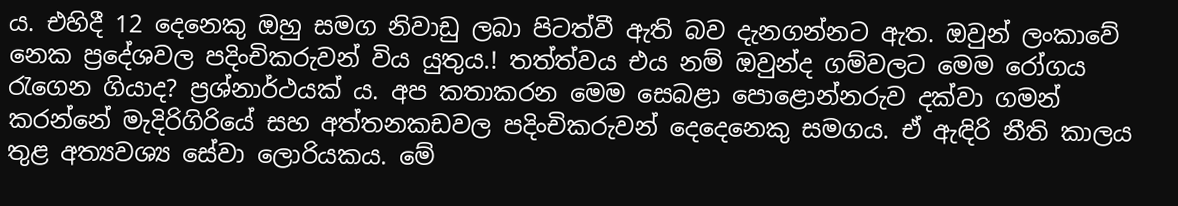ය. එහිදී 12 දෙනෙකු ඔහු සමග නිවාඩු ලබා පිටත්වී ඇති බව දැනගන්නට ඇත. ඔවුන් ලංකාවේ නෙක ප්‍රදේශවල පදිංචිකරුවන් විය යුතුය.! තත්ත්වය එය නම් ඔවුන්ද ගම්වලට මෙම රෝගය රැගෙන ගියාද? ප්‍රශ්නාර්ථයක් ය. අප කතාකරන මෙම සෙබළා පොළොන්නරුව දක්වා ගමන් කරන්නේ මැදිරිගිරියේ සහ අත්තනකඩවල පදිංචිකරුවන් දෙදෙනෙකු සමගය. ඒ ඇඳිරි නීති කාලය තුළ අත්‍යවශ්‍ය සේවා ලොරියකය. මේ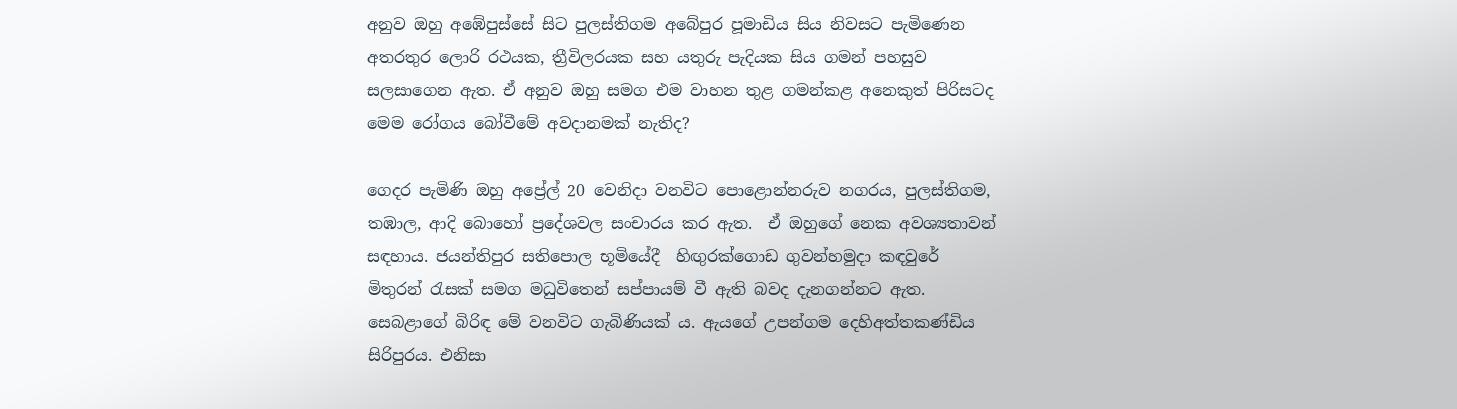අනුව ඔහු අඹේපුස්සේ සිට පුලස්තිගම අබේපුර පූමාඩිය සිය නිවසට පැමිණෙන අතරතුර ලොරි රථයක, ත්‍රීවිලරයක සහ යතුරු පැදියක සිය ගමන් පහසුව සලසාගෙන ඇත. ඒ අනුව ඔහු සමග එම වාහන තුළ ගමන්කළ අනෙකුත් පිරිසටද මෙම රෝගය බෝවීමේ අවදානමක් නැතිද?

ගෙදර පැමිණි ඔහු අප්‍රේල් 20 වෙනිදා වනවිට පොළොන්නරුව නගරය, පුලස්තිගම, තඹාල, ආදි බොහෝ ප්‍රදේශවල සංචාරය කර ඇත.  ඒ ඔහුගේ නෙක අවශ්‍යතාවන් සඳහාය. ජයන්තිපුර සතිපොල භූමියේදී  හිඟුරක්ගොඩ ගුවන්හමුදා කඳවුරේ මිතුරන් රැසක් සමග මධුවිතෙන් සප්පායම් වී ඇති බවද දැනගන්නට ඇත. සෙබළාගේ බිරිඳ මේ වනවිට ගැබිණියක් ය. ඇයගේ උපන්ගම දෙහිඅත්තකණ්ඩිය සිරිපුරය. එනිසා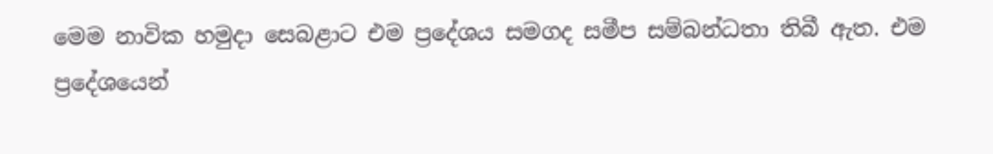මෙම නාවික හමුදා සෙබළාට එම ප්‍රදේශය සමගද සමීප සම්බන්ධතා තිබී ඇත. එම ප්‍රදේශයෙන්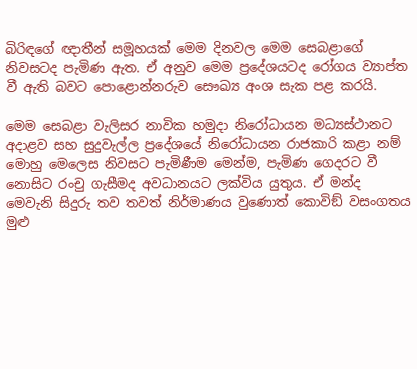බිරිඳගේ ඥාතීන් සමූහයක් මෙම දිනවල මෙම සෙබළාගේ නිවසටද පැමිණ ඇත. ඒ අනුව මෙම ප්‍රදේශයටද රෝගය ව්‍යාප්ත වී ඇති බවට පොළොන්නරුව සෞඛ්‍ය අංශ සැක පළ කරයි.

මෙම සෙබළා වැලිසර නාවික හමුදා නිරෝධායන මධ්‍යස්ථානට අදාළව සහ සුදුවැල්ල ප්‍රදේශයේ නිරෝධායන රාජකාරි කළා නම් මොහු මෙලෙස නිවසට පැමිණීම මෙන්ම, පැමිණ ගෙදරට වී නොසිට රංචු ගැසීමද අවධානයට ලක්විය යුතුය. ඒ මන්ද මෙවැනි සිදුරු තව තවත් නිර්මාණය වුණොත් කොවිඞ් වසංගතය මුළු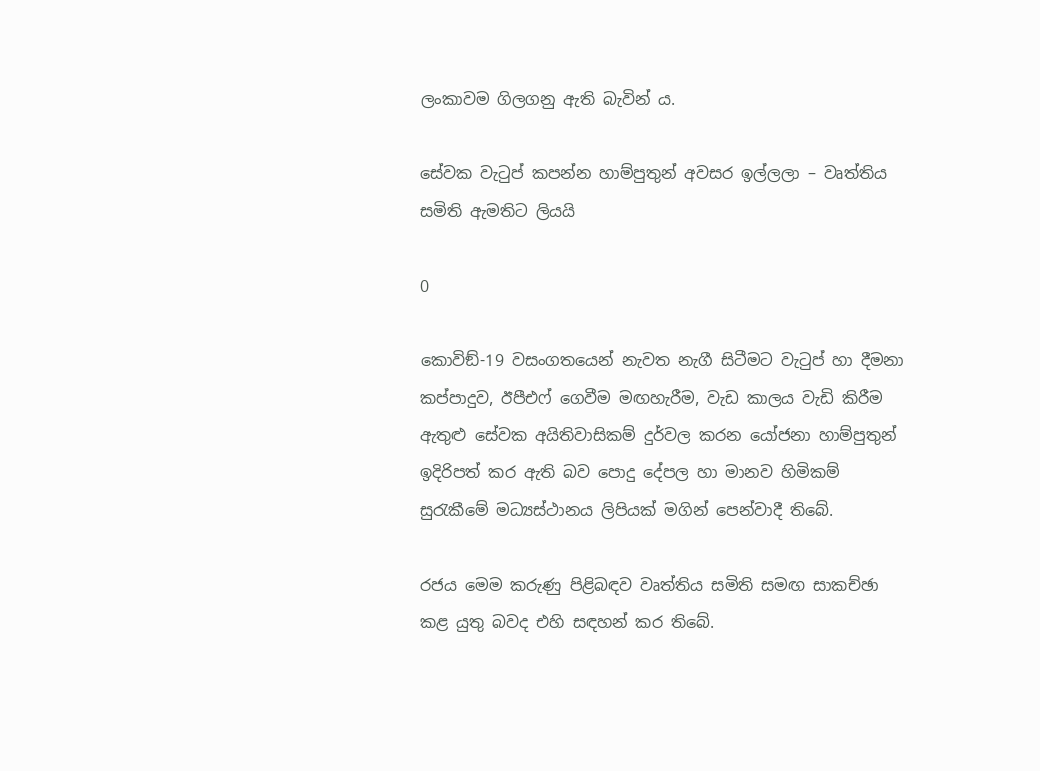ලංකාවම ගිලගනු ඇති බැවින් ය.

සේවක වැටුප් කපන්න හාම්පුතුන් අවසර ඉල්ලලා – වෘත්තිය සමිති ඇමතිට ලියයි

0

කොවිඞ්-19 වසංගතයෙන් නැවත නැගී සිටීමට වැටුප් හා දීමනා කප්පාදුව, ඊපීඑෆ් ගෙවීම මඟහැරීම, වැඩ කාලය වැඩි කිරීම ඇතුළු සේවක අයිතිවාසිකම් දුර්වල කරන යෝජනා හාම්පුතුන් ඉදිරිපත් කර ඇති බව පොදු දේපල හා මානව හිමිකම් සුරැකීමේ මධ්‍යස්ථානය ලිපියක් මගින් පෙන්වාදී තිබේ.

රජය මෙම කරුණු පිළිබඳව වෘත්තිය සමිති සමඟ සාකච්ඡා කළ යුතු බවද එහි සඳහන් කර තිබේ.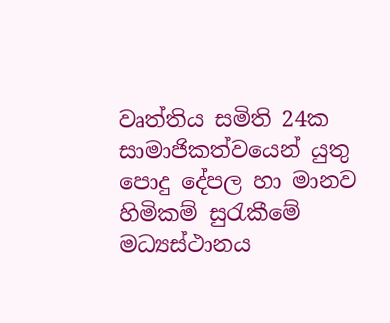වෘත්තිය සමිති 24ක සාමාජිකත්වයෙන් යුතු පොදු දේපල හා මානව හිමිකම් සුරැකීමේ මධ්‍යස්ථානය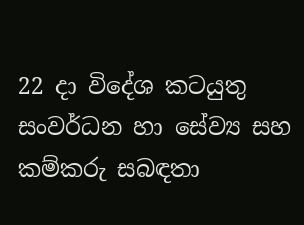22 දා විදේශ කටයුතු සංවර්ධන හා සේව්‍ය සහ කම්කරු සබඳතා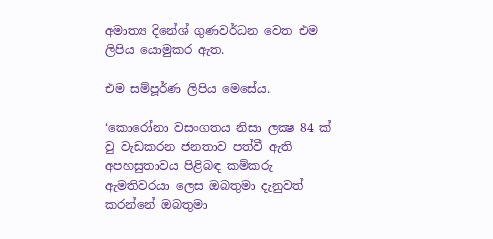අමාත්‍ය දිනේශ් ගුණවර්ධන වෙත එම ලිපිය යොමුකර ඇත.

එම සම්පූර්ණ ලිපිය මෙසේය.

‘කොරෝනා වසංගතය නිසා ලක්‍ෂ 84 ක් වු වැඩකරන ජනතාව පත්වී ඇති අපහසුතාවය පිළිබඳ කම්කරු ඇමතිවරයා ලෙස ඔබතුමා දැනුවත් කරන්නේ ඔබතුමා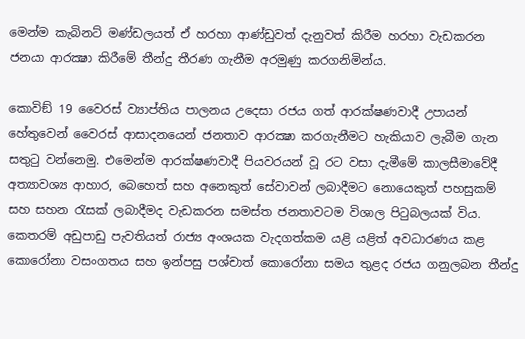මෙන්ම කැබිනට් මණ්ඩලයත් ඒ හරහා ආණ්ඩුවත් දැනුවත් කිරීම හරහා වැඩකරන ජනයා ආරක්‍ෂා කිරීමේ තීන්දු තීරණ ගැනීම අරමුණු කරගනිමින්ය.

කොවිඞ් 19 වෛරස් ව්‍යාප්තිය පාලනය උදෙසා රජය ගත් ආරක්ෂණවාදී උපායන් හේතුවෙන් වෛරස් ආසාදනයෙන් ජනතාව ආරක්‍ෂා කරගැනීමට හැකියාව ලැබීම ගැන සතුටු වන්නෙමු. එමෙන්ම ආරක්ෂණවාදී පියවරයන් වූ රට වසා දැමීමේ කාලසීමාවේදී අත්‍යාවශ්‍ය ආහාර, බෙහෙත් සහ අනෙකුත් සේවාවන් ලබාදීමට නොයෙකුත් පහසුකම් සහ සහන රැසක් ලබාදීමද වැඩකරන සමස්ත ජනතාවටම විශාල පිටුබලයක් විය. කෙතරම් අඩුපාඩු පැවතියත් රාජ්‍ය අංශයක වැදගත්කම යළි යළිත් අවධාරණය කළ කොරෝනා වසංගතය සහ ඉන්පසු පශ්චාත් කොරෝනා සමය තුළද රජය ගනුලබන තීන්දු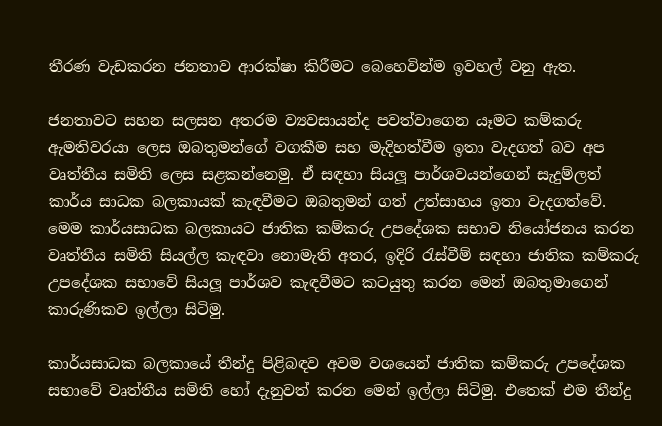තීරණ වැඩකරන ජනතාව ආරක්ෂා කිරීමට බෙහෙවින්ම ඉවහල් වනු ඇත.

ජනතාවට සහන සලසන අතරම ව්‍යවසායන්ද පවත්වාගෙන යෑමට කම්කරු ඇමතිවරයා ලෙස ඔබතුමන්ගේ වගකීම සහ මැදිහත්වීම ඉතා වැදගත් බව අප වෘත්තීය සමිති ලෙස සළකන්නෙමු. ඒ සඳහා සියලූ පාර්ශවයන්ගෙන් සැදුම්ලත් කාර්ය සාධක බලකායක් කැඳවීමට ඔබතුමන් ගත් උත්සාහය ඉතා වැදගත්වේ. මෙම කාර්යසාධක බලකායට ජාතික කම්කරු උපදේශක සභාව නියෝජනය කරන වෘත්තීය සමිති සියල්ල කැඳවා නොමැති අතර, ඉදිරි රැස්වීම් සඳහා ජාතික කම්කරු උපදේශක සභාවේ සියලූ පාර්ශව කැඳවීමට කටයුතු කරන මෙන් ඔබතුමාගෙන් කාරුණිකව ඉල්ලා සිටිමු.

කාර්යසාධක බලකායේ තීන්දු පිළිබඳව අවම වශයෙන් ජාතික කම්කරු උපදේශක සභාවේ වෘත්තීය සමිති හෝ දැනුවත් කරන මෙන් ඉල්ලා සිටිමු. එතෙක් එම තීන්දු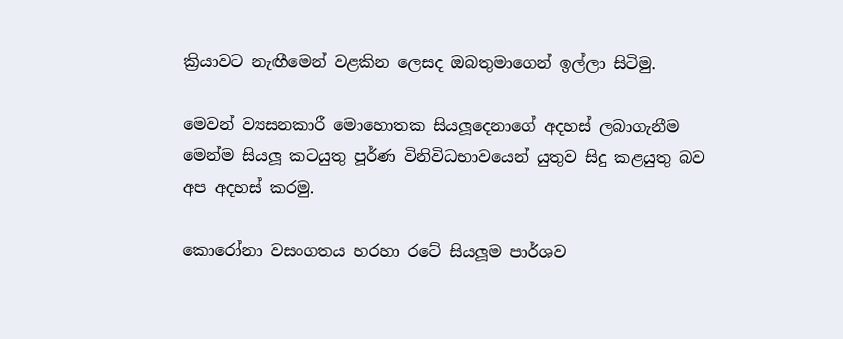ක්‍රියාවට නැඟීමෙන් වළකින ලෙසද ඔබතුමාගෙන් ඉල්ලා සිටිමු.

මෙවන් ව්‍යසනකාරී මොහොතක සියලූදෙනාගේ අදහස් ලබාගැනීම මෙන්ම සියලූ කටයුතු පූර්ණ විනිවිධභාවයෙන් යුතුව සිදු කළයුතු බව අප අදහස් කරමු.

කොරෝනා වසංගතය හරහා රටේ සියලූම පාර්ශව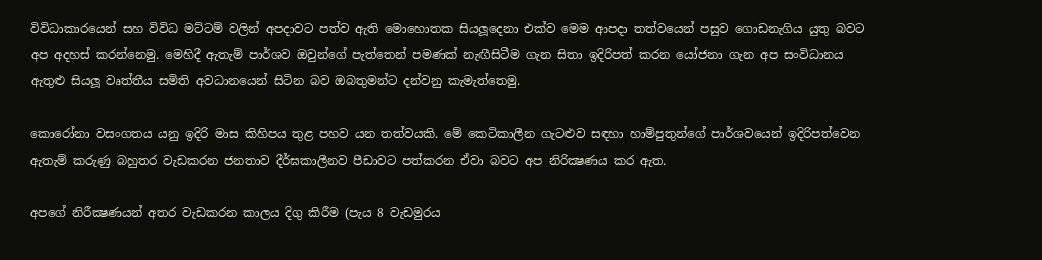විවිධාකාරයෙන් සහ විවිධ මට්ටම් වලින් අපදාවට පත්ව ඇති මොහොතක සියලූදෙනා එක්ව මෙම ආපදා තත්වයෙන් පසුව ගොඩනැගිය යුතු බවට අප අදහස් කරන්නෙමු. මෙහිදී ඇතැම් පාර්ශව ඔවුන්ගේ පැත්තෙන් පමණක් නැඟීසිටීම ගැන සිතා ඉදිරිපත් කරන යෝජනා ගැන අප සංවිධානය ඇතුළු සියලූ වෘත්තීය සමිති අවධානයෙන් සිටින බව ඔබතුමන්ට දන්වනු කැමැත්තෙමු.

කොරෝනා වසංගතය යනු ඉදිරි මාස කිහිපය තුළ පහව යන තත්වයකි. මේ කෙටිකාලීන ගැටළුව සඳහා හාම්පුතුන්ගේ පාර්ශවයෙන් ඉදිරිපත්වෙන ඇතැම් කරුණු බහුතර වැඩකරන ජනතාව දීර්ඝකාලීනව පීඩාවට පත්කරන ඒවා බවට අප නිරික්‍ෂණය කර ඇත.

අපගේ නිරීක්‍ෂණයන් අතර වැඩකරන කාලය දිගු කිරීම (පැය 8 වැඩමුරය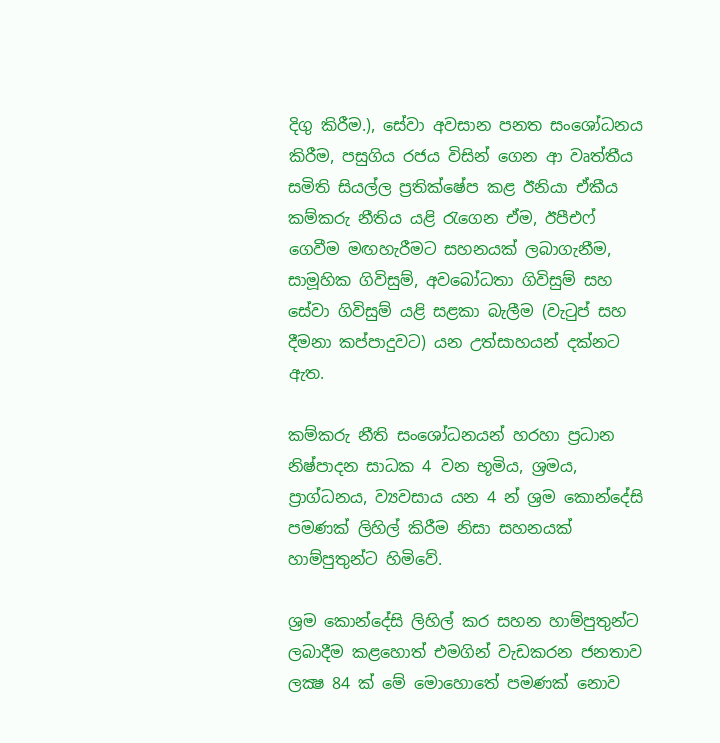දිගු කිරීම.), සේවා අවසාන පනත සංශෝධනය කිරීම, පසුගිය රජය විසින් ගෙන ආ වෘත්තීය සමිති සියල්ල ප්‍රතික්ෂේප කළ ඊනියා ඒකීය කම්කරු නීතිය යළි රැගෙන ඒම, ඊපීඑෆ් ගෙවීම මඟහැරීමට සහනයක් ලබාගැනීම, සාමූහික ගිවිසුම්, අවබෝධතා ගිවිසුම් සහ සේවා ගිවිසුම් යළි සළකා බැලීම (වැටුප් සහ දීමනා කප්පාදුවට) යන උත්සාහයන් දක්නට ඇත.

කම්කරු නීති සංශෝධනයන් හරහා ප්‍රධාන නිෂ්පාදන සාධක 4 වන භූමිය, ශ්‍රමය, ප්‍රාග්ධනය, ව්‍යවසාය යන 4 න් ශ්‍රම කොන්දේසි පමණක් ලිහිල් කිරීම නිසා සහනයක් හාම්පුතුන්ට හිමිවේ.

ශ්‍රම කොන්දේසි ලිහිල් කර සහන හාම්පුතුන්ට ලබාදීම කළහොත් එමගින් වැඩකරන ජනතාව ලක්‍ෂ 84 ක් මේ මොහොතේ පමණක් නොව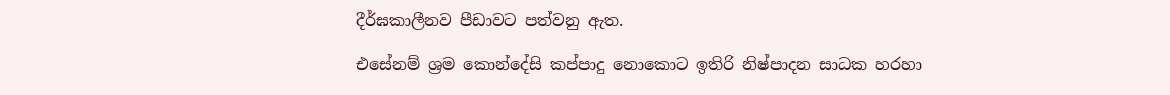දීර්ඝකාලීනව පීඩාවට පත්වනු ඇත.

එසේනම් ශ්‍රම කොන්දේසි කප්පාදු නොකොට ඉතිරි නිෂ්පාදන සාධක හරහා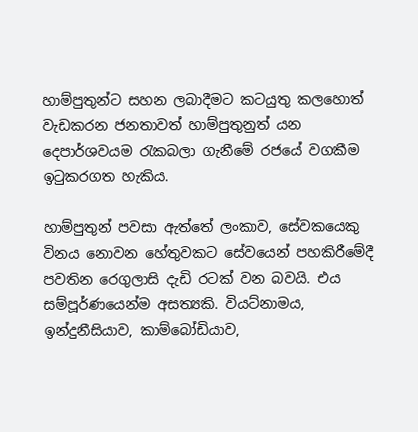හාම්පුතුන්ට සහන ලබාදීමට කටයුතු කලහොත් වැඩකරන ජනතාවත් හාම්පුතුනුත් යන දෙපාර්ශවයම රැකබලා ගැනීමේ රජයේ වගකීම ඉටුකරගත හැකිය.

හාම්පුතුන් පවසා ඇත්තේ ලංකාව, සේවකයෙකු විනය නොවන හේතුවකට සේවයෙන් පහකිරීමේදී පවතින රෙගුලාසි දැඩි රටක් වන බවයි. එය සම්පූර්ණයෙන්ම අසත්‍යකි. වියට්නාමය, ඉන්දුනීසියාව, කාම්බෝඩියාව,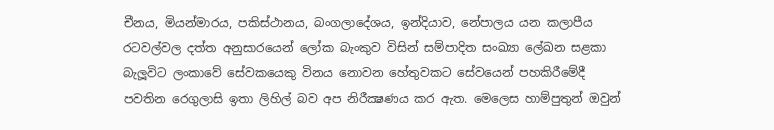චීනය, මියන්මාරය, පකිස්ථානය, බංගලාදේශය, ඉන්දියාව, නේපාලය යන කලාපීය රටවල්වල දත්ත අනුසාරයෙන් ලෝක බැංකුව විසින් සම්පාදිත සංඛ්‍යා ලේඛන සළකා බැලූවිට ලංකාවේ සේවකයෙකු විනය නොවන හේතුවකට සේවයෙන් පහකිරීමේදී පවතින රෙගුලාසි ඉතා ලිහිල් බව අප නිරීක්‍ෂණය කර ඇත. මෙලෙස හාම්පුතුන් ඔවුන්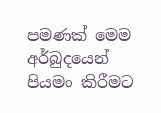පමණක් මෙම අර්බුදයෙන් පියමං කිරීමට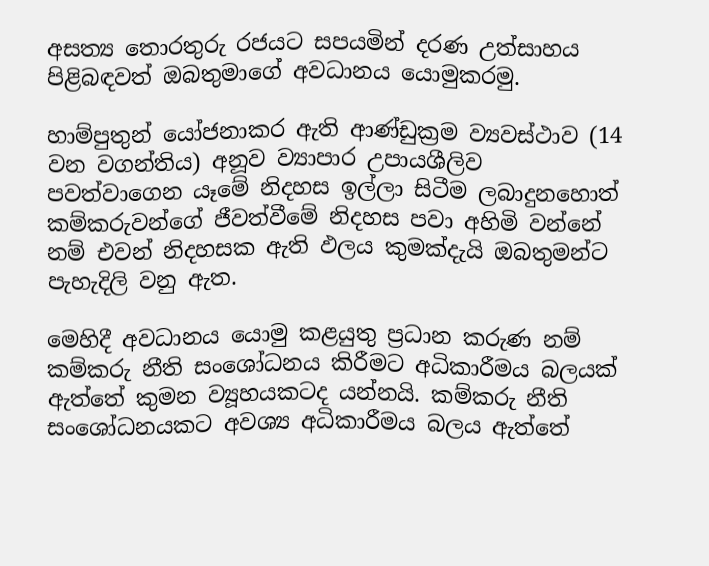අසත්‍ය තොරතුරු රජයට සපයමින් දරණ උත්සාහය පිළිබඳවත් ඔබතුමාගේ අවධානය යොමුකරමු.

හාම්පුතුන් යෝජනාකර ඇති ආණ්ඩුක්‍රම ව්‍යවස්ථාව (14 වන වගන්තිය) අනූව ව්‍යාපාර උපායශීලිව පවත්වාගෙන යෑමේ නිදහස ඉල්ලා සිටීම ලබාදුනහොත් කම්කරුවන්ගේ ජීවත්වීමේ නිදහස පවා අහිමි වන්නේ නම් එවන් නිදහසක ඇති ඵලය කුමක්දැයි ඔබතුමන්ට පැහැදිලි වනු ඇත.

මෙහිදී අවධානය යොමු කළයුතු ප්‍රධාන කරුණ නම් කම්කරු නීති සංශෝධනය කිරීමට අධිකාරීමය බලයක් ඇත්තේ කුමන ව්‍යූහයකටද යන්නයි. කම්කරු නීති සංශෝධනයකට අවශ්‍ය අධිකාරීමය බලය ඇත්තේ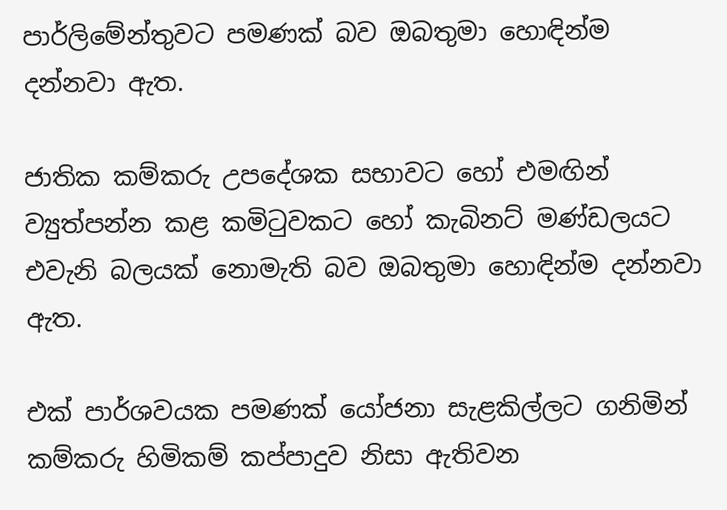පාර්ලිමේන්තුවට පමණක් බව ඔබතුමා හොඳින්ම දන්නවා ඇත.

ජාතික කම්කරු උපදේශක සභාවට හෝ එමඟින් ව්‍යුත්පන්න කළ කමිටුවකට හෝ කැබිනට් මණ්ඩලයට එවැනි බලයක් නොමැති බව ඔබතුමා හොඳින්ම දන්නවා ඇත.

එක් පාර්ශවයක පමණක් යෝජනා සැළකිල්ලට ගනිමින් කම්කරු හිමිකම් කප්පාදුව නිසා ඇතිවන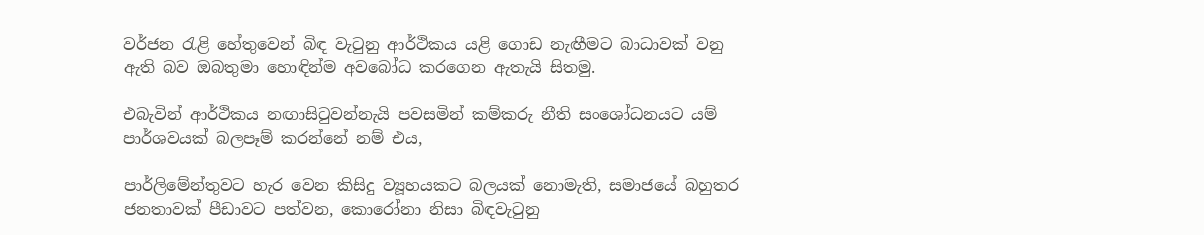වර්ජන රැළි හේතුවෙන් බිඳ වැටුනු ආර්ථිකය යළි ගොඩ නැඟීමට බාධාවක් වනු ඇති බව ඔබතුමා හොඳින්ම අවබෝධ කරගෙන ඇතැයි සිතමු.

එබැවින් ආර්ථිකය නඟාසිටුවන්නැයි පවසමින් කම්කරු නීති සංශෝධනයට යම් පාර්ශවයක් බලපෑම් කරන්නේ නම් එය,

පාර්ලිමේන්තුවට හැර වෙන කිසිදු ව්‍යූහයකට බලයක් නොමැති, සමාජයේ බහුතර ජනතාවක් පීඩාවට පත්වන, කොරෝනා නිසා බිඳවැටුනු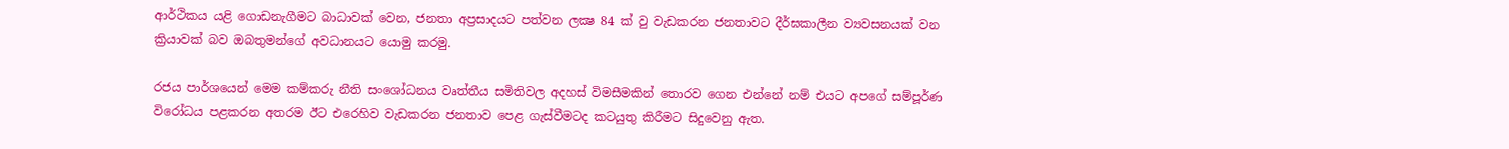ආර්ථිකය යළි ගොඩනැගීමට බාධාවක් වෙන, ජනතා අප්‍රසාදයට පත්වන ලක්‍ෂ 84 ක් වු වැඩකරන ජනතාවට දීර්ඝකාලීන ව්‍යවසනයක් වන ක්‍රියාවක් බව ඔබතුමන්ගේ අවධානයට යොමු කරමු.

රජය පාර්ශයෙන් මෙම කම්කරු නීති සංශෝධනය වෘත්තීය සමිතිවල අදහස් විමසීමකින් තොරව ගෙන එන්නේ නම් එයට අපගේ සම්පූර්ණ විරෝධය පළකරන අතරම ඊට එරෙහිව වැඩකරන ජනතාව පෙළ ගැස්වීමටද කටයුතු කිරීමට සිදුවෙනු ඇත.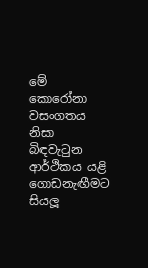මේ කොරෝනා වසංගතය නිසා බිඳවැටුන ආර්ථිකය යළි ගොඩනැඟීමට සියලූ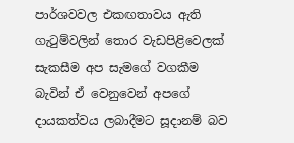පාර්ශවවල එකඟතාවය ඇති ගැටුම්වලින් තොර වැඩපිළිවෙලක් සැකසීම අප සැමගේ වගකීම බැවින් ඒ වෙනුවෙන් අපගේ දායකත්වය ලබාදීමට සූදානම් බව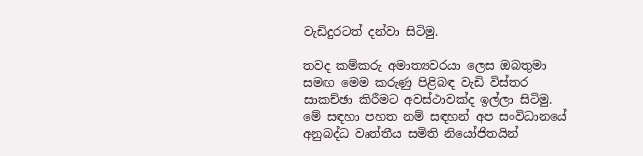වැඩිදුරටත් දන්වා සිටිමු.

තවද කම්කරු අමාත්‍යවරයා ලෙස ඔබතුමා සමඟ මෙම කරුණු පිළිබඳ වැඩි විස්තර සාකච්ඡා කිරීමට අවස්ථාවක්ද ඉල්ලා සිටිමු. මේ සඳහා පහත නම් සඳහන් අප සංවිධානයේ අනුබද්ධ වෘත්තීය සමිති නියෝජිතයින්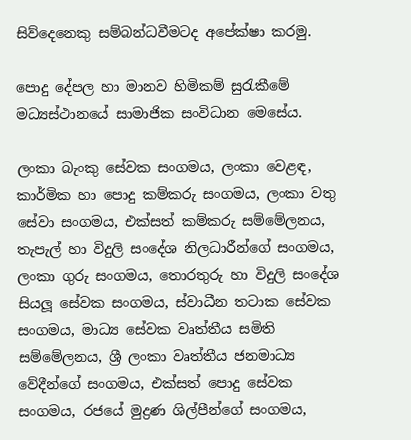සිව්දෙනෙකු සම්බන්ධවීමටද අපේක්ෂා කරමු.

පොදු දේපල හා මානව හිමිකම් සුරැකීමේ මධ්‍යස්ථානයේ සාමාජික සංවිධාන මෙසේය.

ලංකා බැංකු සේවක සංගමය, ලංකා වෙළඳ, කාර්මික හා පොදු කම්කරු සංගමය, ලංකා වතු සේවා සංගමය, එක්සත් කම්කරු සම්මේලනය, තැපැල් හා විදුලි සංදේශ නිලධාරීන්ගේ සංගමය, ලංකා ගුරු සංගමය, තොරතුරු හා විදුලි සංදේශ සියලූ සේවක සංගමය, ස්වාධීන තටාක සේවක සංගමය, මාධ්‍ය සේවක වෘත්තීය සමිති සම්මේලනය, ශ්‍රී ලංකා වෘත්තීය ජනමාධ්‍ය වේදීන්ගේ සංගමය, එක්සත් පොදු සේවක සංගමය, රජයේ මුද්‍රණ ශිල්පීන්ගේ සංගමය,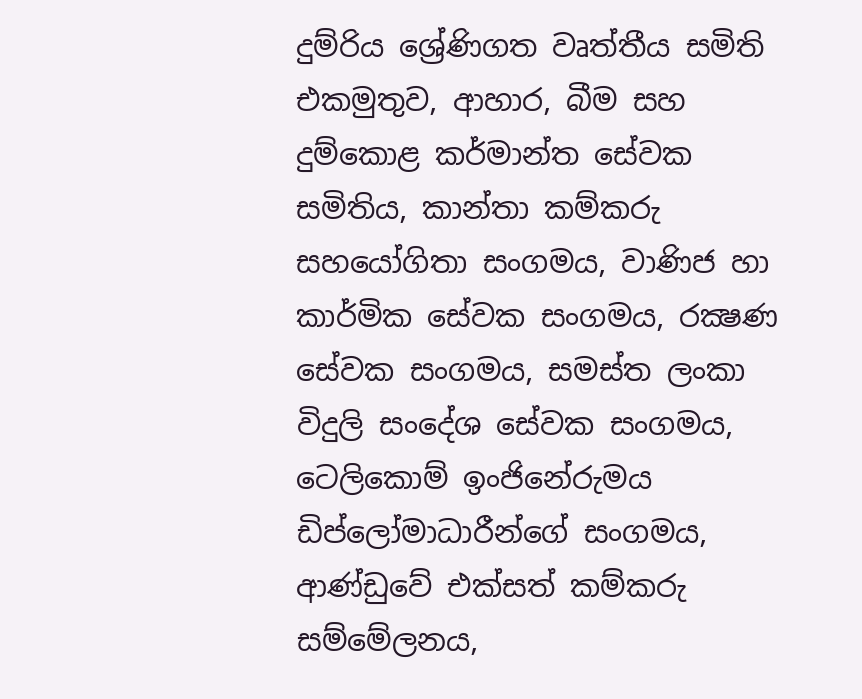දුම්රිය ශ්‍රේණිගත වෘත්තීය සමිති එකමුතුව, ආහාර, බීම සහ දුම්කොළ කර්මාන්ත සේවක සමිතිය, කාන්තා කම්කරු සහයෝගිතා සංගමය, වාණිජ හා කාර්මික සේවක සංගමය, රක්‍ෂණ සේවක සංගමය, සමස්ත ලංකා විදුලි සංදේශ සේවක සංගමය, ටෙලිකොම් ඉංජිනේරුමය ඩිප්ලෝමාධාරීන්ගේ සංගමය, ආණ්ඩුවේ එක්සත් කම්කරු සම්මේලනය,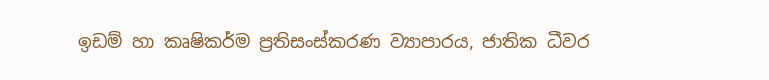ඉඩම් හා කෘෂිකර්ම ප්‍රතිසංස්කරණ ව්‍යාපාරය, ජාතික ධීවර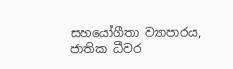සහයෝගීතා ව්‍යාපාරය, ජාතික ධීවර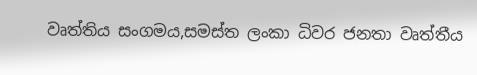වෘත්තිය සංගමය,සමස්ත ලංකා ධිවර ජනතා වෘත්තීය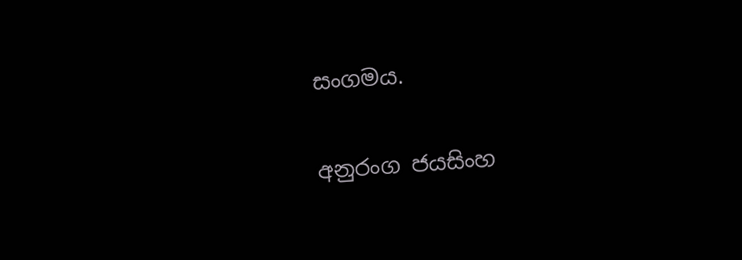සංගමය.

අනුරංග ජයසිංහ